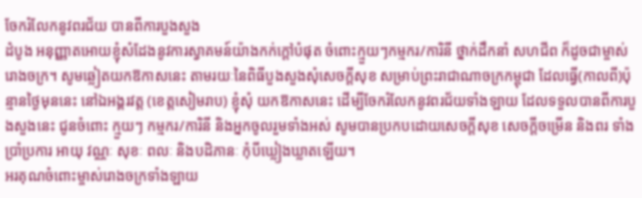ចែករំលែកនូវពរជ័យ បានពីការបួងសួង
ដំបូង អនុញ្ញាតអោយខ្ញុំសំដែងនូវការស្វាគមន៍យ៉ាងកក់ក្ដៅបំផុត ចំពោះក្មួយៗកម្មករ/ការិនី ថ្នាក់ដឹកនាំ សហជីព ក៏ដូចជាម្ចាស់រោងចក្រ។ សូមឆ្លៀតយកឱកាសនេះ តាមរយៈនៃពិធីបួងសួងសុំសេចក្ដីសុខ សម្រាប់ព្រះរាជាណាចក្រកម្ពុជា ដែលធ្វើ(កាលពី)ប៉ុន្មានថ្ងៃមុននេះ នៅឯអង្គរវត្ត (ខេត្តសៀមរាប) ខ្ញុំសុំ យកឱកាសនេះ ដើម្បីចែករំលែកនូវពរជ័យទាំងឡាយ ដែលទទួលបានពីការបួងសួងនេះ ជូនចំពោះ ក្មួយៗ កម្មករ/ការិនី និងអ្នកចូលរួមទាំងអស់ សូមបានប្រកបដោយសេចក្ដីសុខ សេចក្ដីចម្រើន និងពរ ទាំងប្រាំប្រការ អាយុ វណ្ណៈ សុខៈ ពលៈ និងបដិភានៈ កុំបីឃ្លៀងឃ្លាតឡើយ។
អរគុណចំពោះម្ចាស់រោងចក្រទាំងឡាយ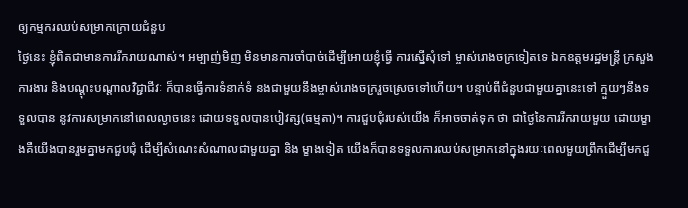ឲ្យកម្មករឈប់សម្រាកក្រោយជំនួប
ថ្ងៃនេះ ខ្ញុំពិតជាមានការរីករាយណាស់។ អម្បាញ់មិញ មិនមានការចាំបាច់ដើម្បីអោយខ្ញុំធ្វើ ការស្នើសុំទៅ ម្ចាស់រោងចក្រទៀតទេ ឯកឧត្តមរដ្ឋមន្រ្តី ក្រសួងការងារ និងបណ្ដុះបណ្ដាលវិជ្ជាជីវៈ ក៏បានធ្វើការទំនាក់ទំ នងជាមួយនឹងម្ចាស់រោងចក្ររួចស្រេចទៅហើយ។ បន្ទាប់ពីជំនួបជាមួយគ្នានេះទៅ ក្មួយៗនឹងទទួលបាន នូវការសម្រាកនៅពេលល្ងាចនេះ ដោយទទួលបានបៀវត្ស(ធម្មតា)។ ការជួបជុំរបស់យើង ក៏អាចចាត់ទុក ថា ជាថ្ងៃនៃការរីករាយមួយ ដោយម្ខាងគឺយើងបានរួមគ្នាមកជួបជុំ ដើម្បីសំណេះសំណាលជាមួយគ្នា និង ម្ខាងទៀត យើងក៏បានទទួលការឈប់សម្រាកនៅក្នុងរយៈពេលមួយព្រឹកដើម្បីមកជួ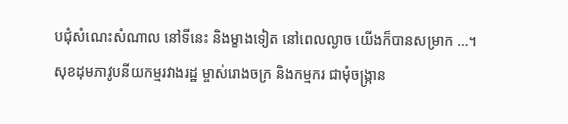បជុំសំណេះសំណាល នៅទីនេះ និងម្ខាងទៀត នៅពេលល្ងាច យើងក៏បានសម្រាក …។
សុខដុមភាវូបនីយកម្មរវាងរដ្ឋ ម្ចាស់រោងចក្រ និងកម្មករ ជាមុំចង្ក្រាន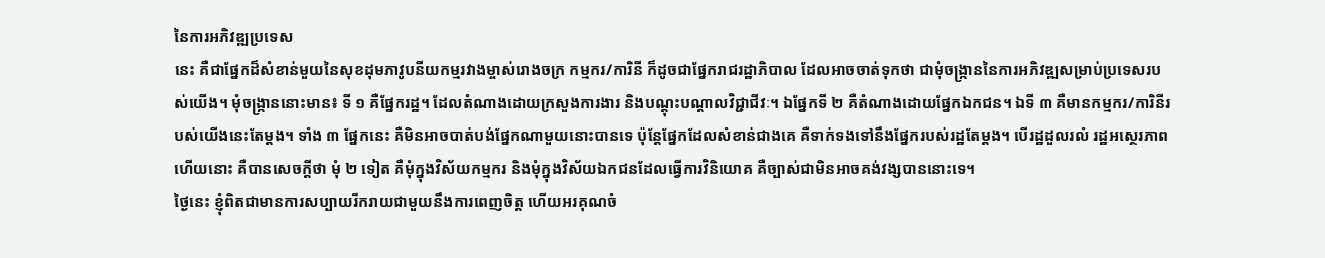នៃការអភិវឌ្ឍប្រទេស
នេះ គឺជាផ្នែកដ៏សំខាន់មួយនៃសុខដុមភាវូបនីយកម្មរវាងម្ចាស់រោងចក្រ កម្មករ/ការិនី ក៏ដូចជាផ្នែករាជរដ្ឋាភិបាល ដែលអាចចាត់ទុកថា ជាមុំចង្ក្រាននៃការអភិវឌ្ឍសម្រាប់ប្រទេសរបស់យើង។ មុំចង្រ្កាននោះមាន៖ ទី ១ គឺផ្នែករដ្ឋ។ ដែលតំណាងដោយក្រសួងការងារ និងបណ្ដុះបណ្ដាលវិជ្ជាជីវៈ។ ឯផ្នែកទី ២ គឺតំណាងដោយផ្នែកឯកជន។ ឯទី ៣ គឺមានកម្មករ/ការិនីរបស់យើងនេះតែម្ដង។ ទាំង ៣ ផ្នែកនេះ គឺមិនអាចបាត់បង់ផ្នែកណាមួយនោះបានទេ ប៉ុន្តែផ្នែកដែលសំខាន់ជាងគេ គឺទាក់ទងទៅនឹងផ្នែករបស់រដ្ឋតែម្ដង។ បើរដ្ឋដួលរលំ រដ្ឋអស្ថេរភាពហើយនោះ គឺបានសេចក្ដីថា មុំ ២ ទៀត គឺមុំក្នុងវិស័យកម្មករ និងមុំក្នុងវិស័យឯកជនដែលធ្វើការវិនិយោគ គឺច្បាស់ជាមិនអាចគង់វង្សបាននោះទេ។
ថ្ងៃនេះ ខ្ញុំពិតជាមានការសប្បាយរីករាយជាមួយនឹងការពេញចិត្ត ហើយអរគុណចំ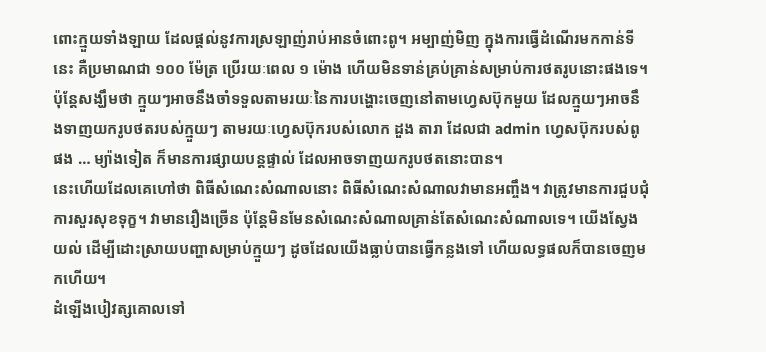ពោះក្មួយទាំងឡាយ ដែលផ្ដល់នូវការស្រឡាញ់រាប់អានចំពោះពូ។ អម្បាញ់មិញ ក្នុងការធ្វើដំណើរមកកាន់ទីនេះ គឺប្រមាណជា ១០០ ម៉ែត្រ ប្រើរយៈពេល ១ ម៉ោង ហើយមិនទាន់គ្រប់គ្រាន់សម្រាប់ការថតរូបនោះផងទេ។ ប៉ុន្តែសង្ឃឹមថា ក្មួយៗអាចនឹងចាំទទួលតាមរយៈនៃការបង្ហោះចេញនៅតាមហ្វេសប៊ុកមួយ ដែលក្មួយៗអាចនឹងទាញយករូបថតរបស់ក្មួយៗ តាមរយៈហ្វេសប៊ុករបស់លោក ដួង តារា ដែលជា admin ហ្វេសប៊ុករបស់ពូផង … ម្យ៉ាងទៀត ក៏មានការផ្សាយបន្តផ្ទាល់ ដែលអាចទាញយករូបថតនោះបាន។
នេះហើយដែលគេហៅថា ពិធីសំណេះសំណាលនោះ ពិធីសំណេះសំណាលវាមានអញ្ចឹង។ វាត្រូវមានការជួបជុំ ការសួរសុខទុក្ខ។ វាមានរឿងច្រើន ប៉ុន្តែមិនមែនសំណេះសំណាលគ្រាន់តែសំណេះសំណាលទេ។ យើងស្វែងយល់ ដើម្បីដោះស្រាយបញ្ហាសម្រាប់ក្មួយៗ ដូចដែលយើងធ្លាប់បានធ្វើកន្លងទៅ ហើយលទ្ធផលក៏បានចេញមកហើយ។
ដំឡើងបៀវត្សគោលទៅ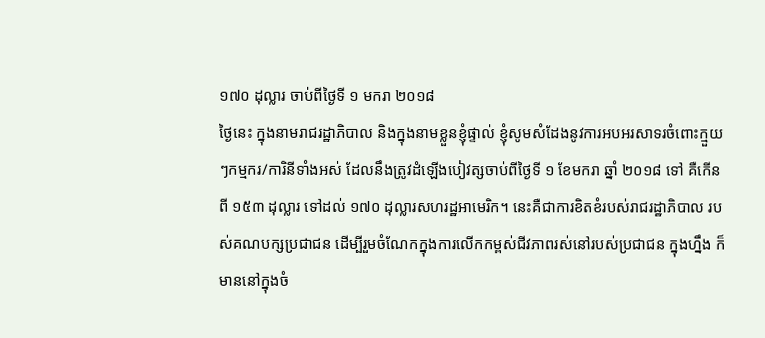១៧០ ដុល្លារ ចាប់ពីថ្ងៃទី ១ មករា ២០១៨
ថ្ងៃនេះ ក្នុងនាមរាជរដ្ឋាភិបាល និងក្នុងនាមខ្លួនខ្ញុំផ្ទាល់ ខ្ញុំសូមសំដែងនូវការអបអរសាទរចំពោះក្មួយៗកម្មករ/ការិនីទាំងអស់ ដែលនឹងត្រូវដំឡើងបៀវត្សចាប់ពីថ្ងៃទី ១ ខែមករា ឆ្នាំ ២០១៨ ទៅ គឺកើនពី ១៥៣ ដុល្លារ ទៅដល់ ១៧០ ដុល្លារសហរដ្ឋអាមេរិក។ នេះគឺជាការខិតខំរបស់រាជរដ្ឋាភិបាល របស់គណបក្សប្រជាជន ដើម្បីរួមចំណែកក្នុងការលើកកម្ពស់ជីវភាពរស់នៅរបស់ប្រជាជន ក្នុងហ្នឹង ក៏មាននៅក្នុងចំ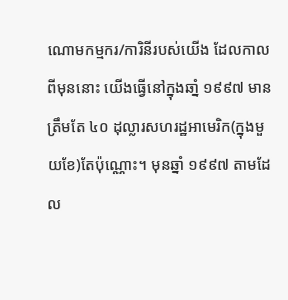ណោមកម្មករ/ការិនីរបស់យើង ដែលកាលពីមុននោះ យើងធ្វើនៅក្នុងឆាំ្ន ១៩៩៧ មានត្រឹមតែ ៤០ ដុល្លារសហរដ្ឋអាមេរិក(ក្នុងមួយខែ)តែប៉ុណ្ណោះ។ មុនឆ្នាំ ១៩៩៧ តាមដែល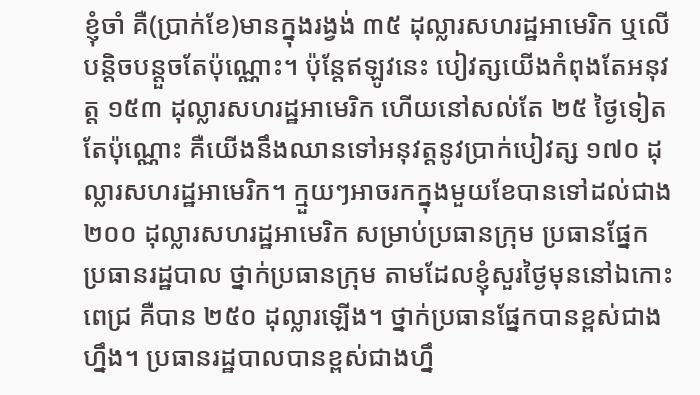ខ្ញុំចាំ គឺ(ប្រាក់ខែ)មានក្នុងរង្វង់ ៣៥ ដុល្លារសហរដ្ឋអាមេរិក ឬលើបន្តិចបន្តួចតែប៉ុណ្ណោះ។ ប៉ុន្តែឥឡូវនេះ បៀវត្សយើងកំពុងតែអនុវត្ត ១៥៣ ដុល្លារសហរដ្ឋអាមេរិក ហើយនៅសល់តែ ២៥ ថ្ងៃទៀតតែប៉ុណ្ណោះ គឺយើងនឹងឈានទៅអនុវត្តនូវប្រាក់បៀវត្ស ១៧០ ដុល្លារសហរដ្ឋអាមេរិក។ ក្មួយៗអាចរកក្នុងមួយខែបានទៅដល់ជាង ២០០ ដុល្លារសហរដ្ឋអាមេរិក សម្រាប់ប្រធានក្រុម ប្រធានផ្នែក ប្រធានរដ្ឋបាល ថ្នាក់ប្រធានក្រុម តាមដែលខ្ញុំសួរថ្ងៃមុននៅឯកោះពេជ្រ គឺបាន ២៥០ ដុល្លារឡើង។ ថ្នាក់ប្រធានផ្នែកបានខ្ពស់ជាងហ្នឹង។ ប្រធានរដ្ឋបាលបានខ្ពស់ជាងហ្នឹ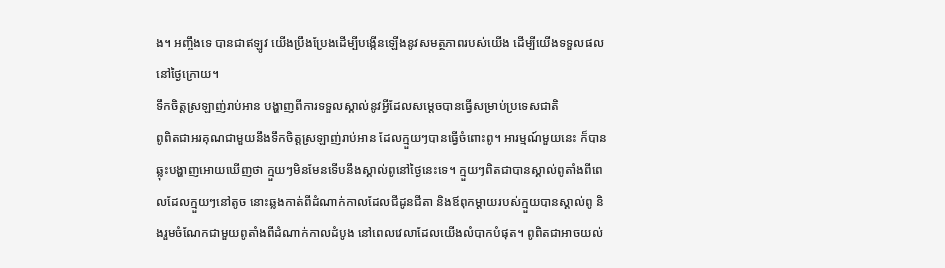ង។ អញ្ចឹងទេ បានជាឥឡូវ យើងប្រឹងប្រែងដើម្បីបង្កើនឡើងនូវសមត្ថភាពរបស់យើង ដើម្បីយើងទទួលផលនៅថ្ងៃក្រោយ។
ទឹកចិត្តស្រឡាញ់រាប់អាន បង្ហាញពីការទទួលស្គាល់នូវអ្វីដែលសម្តេចបានធ្វើសម្រាប់ប្រទេសជាតិ
ពូពិតជាអរគុណជាមួយនឹងទឹកចិត្តស្រឡាញ់រាប់អាន ដែលក្មួយៗបានធ្វើចំពោះពូ។ អារម្មណ៍មួយនេះ ក៏បានឆ្លុះបង្ហាញអោយឃើញថា ក្មួយៗមិនមែនទើបនឹងស្គាល់ពូនៅថ្ងៃនេះទេ។ ក្មួយៗពិតជាបានស្គាល់ពូតាំងពីពេលដែលក្មួយៗនៅតូច នោះឆ្លងកាត់ពីដំណាក់កាលដែលជីដូនជីតា និងឪពុកម្ដាយរបស់ក្មួយបានស្គាល់ពូ និងរួមចំណែកជាមួយពូតាំងពីដំណាក់កាលដំបូង នៅពេលវេលាដែលយើងលំបាកបំផុត។ ពូពិតជាអាចយល់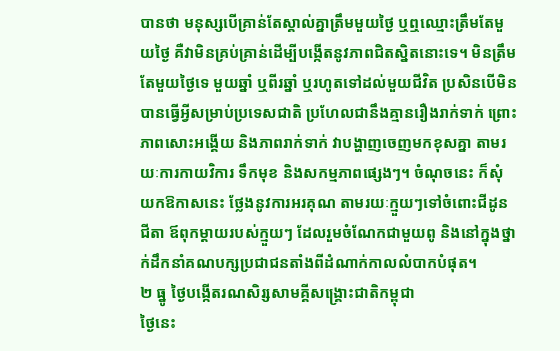បានថា មនុស្សបើគ្រាន់តែស្គាល់គ្នាត្រឹមមួយថ្ងៃ ឬឮឈ្មោះត្រឹមតែមួយថ្ងៃ គឺវាមិនគ្រប់គ្រាន់ដើម្បីបង្កើតនូវភាពជិតស្និតនោះទេ។ មិនត្រឹមតែមួយថ្ងៃទេ មួយឆ្នាំ ឬពីរឆ្នាំ ឬរហូតទៅដល់មួយជីវិត ប្រសិនបើមិនបានធ្វើអ្វីសម្រាប់ប្រទេសជាតិ ប្រហែលជានឹងគ្មានរឿងរាក់ទាក់ ព្រោះភាពសោះអង្គើយ និងភាពរាក់ទាក់ វាបង្ហាញចេញមកខុសគ្នា តាមរយៈការកាយវិការ ទឹកមុខ និងសកម្មភាពផ្សេងៗ។ ចំណុចនេះ ក៏សុំយកឱកាសនេះ ថ្លែងនូវការអរគុណ តាមរយៈក្មួយៗទៅចំពោះជីដូនជីតា ឪពុកម្ដាយរបស់ក្មួយៗ ដែលរួមចំណែកជាមួយពូ និងនៅក្នុងថ្នាក់ដឹកនាំគណបក្សប្រជាជនតាំងពីដំណាក់កាលលំបាកបំផុត។
២ ធ្នូ ថ្ងៃបង្កើតរណសិរ្សសាមគ្គីសង្រ្គោះជាតិកម្ពុជា
ថ្ងៃនេះ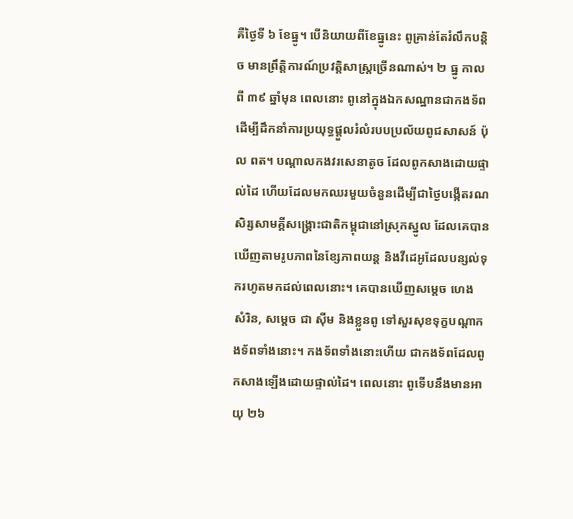គឺថ្ងៃទី ៦ ខែធ្នូ។ បើនិយាយពីខែធ្នូនេះ ពូគ្រាន់តែរំលឹកបន្ដិច មានព្រឹត្តិការណ៍ប្រវត្តិសាស្រ្តច្រើនណាស់។ ២ ធ្នូ កាលពី ៣៩ ឆ្នាំមុន ពេលនោះ ពូនៅក្នុងឯកសណ្ឋានជាកងទ័ព ដើម្បីដឹកនាំការប្រយុទ្ធផ្ដួលរំលំរបបប្រល័យពូជសាសន៍ ប៉ុល ពត។ បណ្ដាលកងវរសេនាតូច ដែលពូកសាងដោយផ្ទាល់ដៃ ហើយដែលមកឈរមួយចំនួនដើម្បីជាថ្ងៃបង្កើតរណសិរ្សសាមគ្គីសង្រ្គោះជាតិកម្ពុជានៅស្រុកស្នូល ដែលគេបានឃើញតាមរូបភាពនៃខ្សែភាពយន្ត និងវីដេអូដែលបន្សល់ទុករហូតមកដល់ពេលនោះ។ គេបានឃើញសម្ដេច ហេង សំរិន, សម្ដេច ជា ស៊ីម និងខ្លួនពូ ទៅសួរសុខទុក្ខបណ្ដាកងទ័ពទាំងនោះ។ កងទ័ពទាំងនោះហើយ ជាកងទ័ពដែលពូកសាងឡើងដោយផ្ទាល់ដៃ។ ពេលនោះ ពូទើបនឹងមានអាយុ ២៦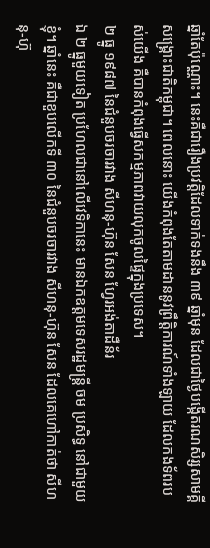ឆ្នាំតែប៉ុណ្ណោះ។ នេះគឺជារឿងប្រវត្តិដែលទាក់ទងនឹង ៣៩ ឆ្នាំមុន ដែលជាថ្ងៃបង្កើតរណសិរ្សសាមគ្គីសង្រ្គោះជាតិកម្ពុជា។ ពេលនោះ យើងកំពុងតែតាមដាននូវព្រឹត្តិការណ៍ទាំងឡាយ ដែលកងទ័ពរបស់យើង គឺបានកំពុងធ្វើសកម្មភាពវាយលុកចូលផ្ទៃក្នុងប្រទេស។
២ ធ្នូ ១៩៨៧ នៃជំនួបចរចារវាង សីហនុ-ហ៊ុន សែន ហ្វែរអង់តាដឺន័រ
ឯ ២ ធ្នូមួយទៀត ប្រហែលជានៅលើវេទិកានេះ មានឯកឧត្តមទេសរដ្ឋមន្រ្តី ចម ប្រសិទ្ធ នៅជាមួយខ្ញុំ។ ឆ្នាំនេះ គឺជាខួបលើកទី ៣០ នៃជំនួបចរចារវាង សីហនុ-ហ៊ុន សែន ដែលគេហៅកាត់ថា សីហនុ-ហ៊ុ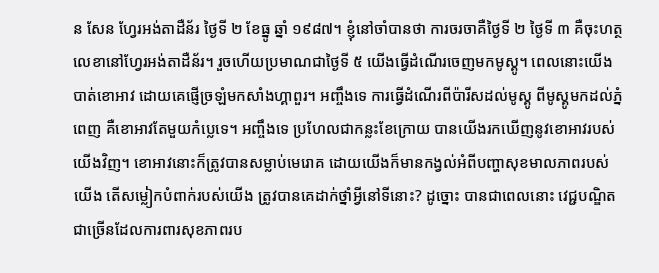ន សែន ហ្វែរអង់តាដឺន័រ ថ្ងៃទី ២ ខែធ្នូ ឆ្នាំ ១៩៨៧។ ខ្ញុំនៅចាំបានថា ការចរចាគឺថ្ងៃទី ២ ថ្ងៃទី ៣ គឺចុះហត្ថលេខានៅហ្វែរអង់តាដឺន័រ។ រួចហើយប្រមាណជាថ្ងៃទី ៥ យើងធ្វើដំណើរចេញមកមូស្គូ។ ពេលនោះយើងបាត់ខោអាវ ដោយគេផ្ញើច្រឡំមកសាំងហ្គាពួរ។ អញ្ចឹងទេ ការធ្វើដំណើរពីប៉ារីសដល់មូស្គូ ពីមូស្គូមកដល់ភ្នំពេញ គឺខោអាវតែមួយកំប្លេទេ។ អញ្ចឹងទេ ប្រហែលជាកន្លះខែក្រោយ បានយើងរកឃើញនូវខោអាវរបស់យើងវិញ។ ខោអាវនោះក៏ត្រូវបានសម្លាប់មេរោគ ដោយយើងក៏មានកង្វល់អំពីបញ្ហាសុខមាលភាពរបស់យើង តើសម្លៀកបំពាក់របស់យើង ត្រូវបានគេដាក់ថ្នាំអ្វីនៅទីនោះ? ដូច្នោះ បានជាពេលនោះ វេជ្ជបណ្ឌិតជាច្រើនដែលការពារសុខភាពរប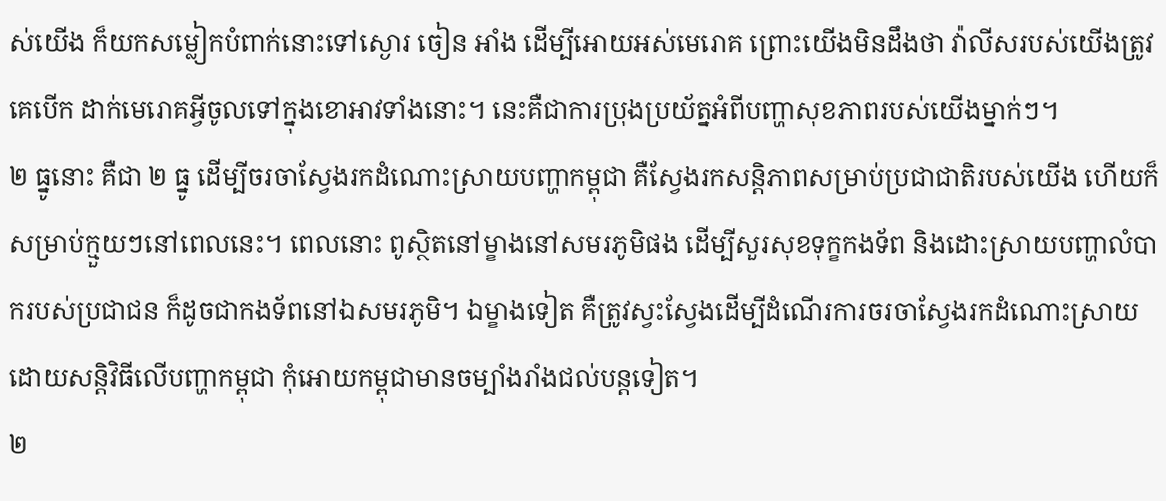ស់យើង ក៏យកសម្លៀកបំពាក់នោះទៅស្ងោរ ចៀន អាំង ដើម្បីអោយអស់មេរោគ ព្រោះយើងមិនដឹងថា វ៉ាលីសរបស់យើងត្រូវគេបើក ដាក់មេរោគអ្វីចូលទៅក្នុងខោអាវទាំងនោះ។ នេះគឺជាការប្រុងប្រយ័ត្នអំពីបញ្ហាសុខភាពរបស់យើងម្នាក់ៗ។
២ ធ្នូនោះ គឺជា ២ ធ្នូ ដើម្បីចរចាស្វែងរកដំណោះស្រាយបញ្ហាកម្ពុជា គឺស្វែងរកសន្ដិភាពសម្រាប់ប្រជាជាតិរបស់យើង ហើយក៏សម្រាប់ក្មួយៗនៅពេលនេះ។ ពេលនោះ ពូស្ថិតនៅម្ខាងនៅសមរភូមិផង ដើម្បីសួរសុខទុក្ខកងទ័ព និងដោះស្រាយបញ្ហាលំបាករបស់ប្រជាជន ក៏ដូចជាកងទ័ពនៅឯសមរភូមិ។ ឯម្ខាងទៀត គឺត្រូវស្វះស្វែងដើម្បីដំណើរការចរចាស្វែងរកដំណោះស្រាយ ដោយសន្ដិវិធីលើបញ្ហាកម្ពុជា កុំអោយកម្ពុជាមានចម្បាំងរាំងជល់បន្តទៀត។
២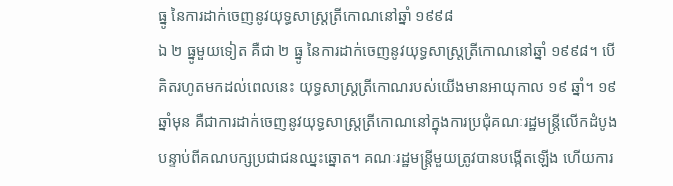ធ្នូ នៃការដាក់ចេញនូវយុទ្ធសាស្រ្តត្រីកោណនៅឆ្នាំ ១៩៩៨
ឯ ២ ធ្នូមួយទៀត គឺជា ២ ធ្នូ នៃការដាក់ចេញនូវយុទ្ធសាស្រ្តត្រីកោណនៅឆ្នាំ ១៩៩៨។ បើគិតរហូតមកដល់ពេលនេះ យុទ្ធសាស្រ្តត្រីកោណរបស់យើងមានអាយុកាល ១៩ ឆ្នាំ។ ១៩ ឆ្នាំមុន គឺជាការដាក់ចេញនូវយុទ្ធសាស្រ្តត្រីកោណនៅក្នុងការប្រជុំគណៈរដ្ឋមន្រ្តីលើកដំបូង បន្ទាប់ពីគណបក្សប្រជាជនឈ្នះឆ្នោត។ គណៈរដ្ឋមន្រ្តីមួយត្រូវបានបង្កើតឡើង ហើយការ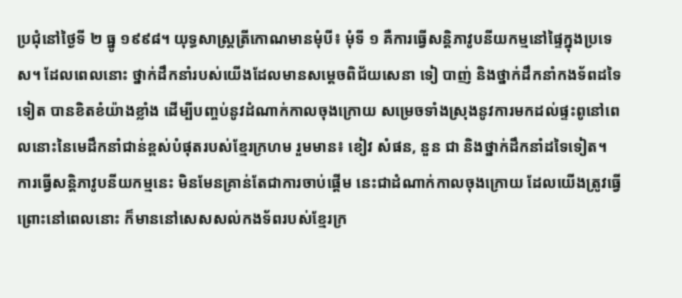ប្រជុំនៅថ្ងៃទី ២ ធ្នូ ១៩៩៨។ យុទ្ធសាស្រ្តត្រីកោណមានមុំបី៖ មុំទី ១ គឺការធ្វើសន្ដិភាវូបនីយកម្មនៅផ្ទៃក្នុងប្រទេស។ ដែលពេលនោះ ថ្នាក់ដឹកនាំរបស់យើងដែលមានសម្ដេចពិជ័យសេនា ទៀ បាញ់ និងថ្នាក់ដឹកនាំកងទ័ពដទៃទៀត បានខិតខំយ៉ាងខ្លាំង ដើម្បីបញ្ចប់នូវដំណាក់កាលចុងក្រោយ សម្រេចទាំងស្រុងនូវការមកដល់ផ្ទះពូនៅពេលនោះនៃមេដឹកនាំជាន់ខ្ពស់បំផុតរបស់ខ្មែរក្រហម រួមមាន៖ ខៀវ សំផន, នួន ជា និងថ្នាក់ដឹកនាំដទៃទៀត។
ការធ្វើសន្ដិភាវូបនីយកម្មនេះ មិនមែនគ្រាន់តែជាការចាប់ផ្ដើម នេះជាដំណាក់កាលចុងក្រោយ ដែលយើងត្រូវធ្វើ ព្រោះនៅពេលនោះ ក៏មាននៅសេសសល់កងទ័ពរបស់ខ្មែរក្រ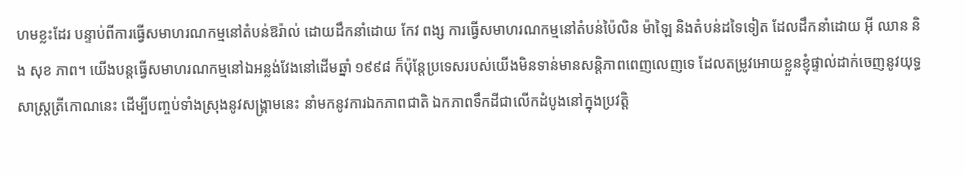ហមខ្លះដែរ បន្ទាប់ពីការធ្វើសមាហរណកម្មនៅតំបន់ឱរ៉ាល់ ដោយដឹកនាំដោយ កែវ ពង្ស ការធ្វើសមាហរណកម្មនៅតំបន់ប៉ៃលិន ម៉ាឡៃ និងតំបន់ដទៃទៀត ដែលដឹកនាំដោយ អ៊ី ឈាន និង សុខ ភាព។ យើងបន្តធ្វើសមាហរណកម្មនៅឯអន្លង់វែងនៅដើមឆ្នាំ ១៩៩៨ ក៏ប៉ុន្តែប្រទេសរបស់យើងមិនទាន់មានសន្ដិភាពពេញលេញទេ ដែលតម្រូវអោយខ្លួនខ្ញុំផ្ទាល់ដាក់ចេញនូវយុទ្ធសាស្រ្តត្រីកោណនេះ ដើម្បីបញ្ចប់ទាំងស្រុងនូវសង្រ្គាមនេះ នាំមកនូវការឯកភាពជាតិ ឯកភាពទឹកដីជាលើកដំបូងនៅក្នុងប្រវត្តិ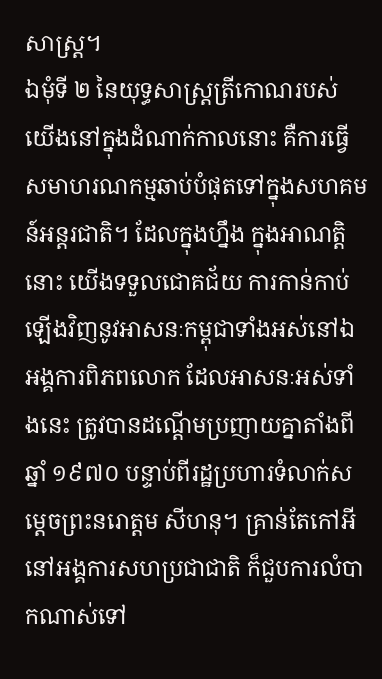សាស្រ្ត។
ឯមុំទី ២ នៃយុទ្ធសាស្រ្តត្រីកោណរបស់យើងនៅក្នុងដំណាក់កាលនោះ គឺការធ្វើសមាហរណកម្មឆាប់បំផុតទៅក្នុងសហគមន៍អន្តរជាតិ។ ដែលក្នុងហ្នឹង ក្នុងអាណត្តិនោះ យើងទទួលជោគជ័យ ការកាន់កាប់ឡើងវិញនូវអាសនៈកម្ពុជាទាំងអស់នៅឯអង្គការពិភពលោក ដែលអាសនៈអស់ទាំងនេះ ត្រូវបានដណ្ដើមប្រញាយគ្នាតាំងពីឆ្នាំ ១៩៧០ បន្ទាប់ពីរដ្ឋប្រហារទំលាក់សម្ដេចព្រះនរោត្តម សីហនុ។ គ្រាន់តែកៅអីនៅអង្គការសហប្រជាជាតិ ក៏ជួបការលំបាកណាស់ទៅ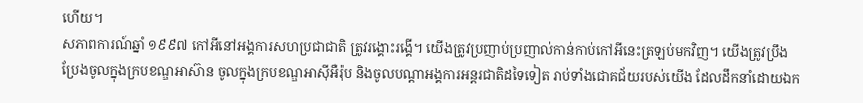ហើយ។
សភាពការណ៍ឆ្នាំ ១៩៩៧ កៅអីនៅអង្គការសហប្រជាជាតិ ត្រូវរង្គោះរង្គើ។ យើងត្រូវប្រញាប់ប្រញាល់កាន់កាប់កៅអីនេះត្រឡប់មកវិញ។ យើងត្រូវប្រឹងប្រែងចូលក្នុងក្របខណ្ឌអាស៊ាន ចូលក្នុងក្របខណ្ឌអាស៊ីអឺរ៉ុប និងចូលបណ្ដាអង្គការអន្តរជាតិដទៃទៀត រាប់ទាំងជោគជ័យរបស់យើង ដែលដឹកនាំដោយឯក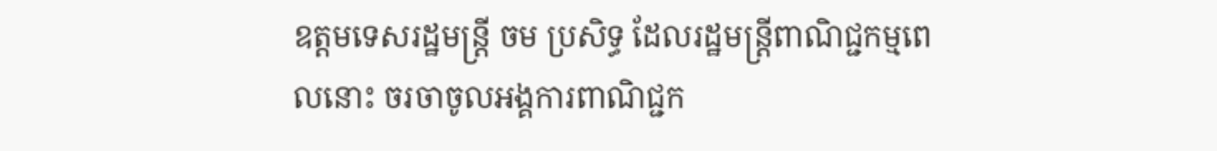ឧត្តមទេសរដ្ឋមន្រ្តី ចម ប្រសិទ្ធ ដែលរដ្ឋមន្រ្តីពាណិជ្ជកម្មពេលនោះ ចរចាចូលអង្គការពាណិជ្ជក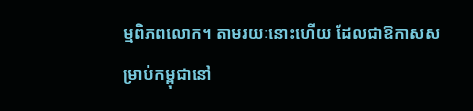ម្មពិភពលោក។ តាមរយៈនោះហើយ ដែលជាឱកាសសម្រាប់កម្ពុជានៅ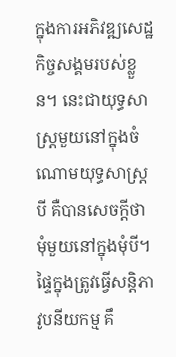ក្នុងការអភិវឌ្ឍសេដ្ឋកិច្ចសង្គមរបស់ខ្លួន។ នេះជាយុទ្ធសាស្រ្តមួយនៅក្នុងចំណោមយុទ្ធសាស្រ្តបី គឺបានសេចក្ដីថា មុំមួយនៅក្នុងមុំបី។ ផ្ទៃក្នុងត្រូវធ្វើសន្ដិភាវូបនីយកម្ម គឹ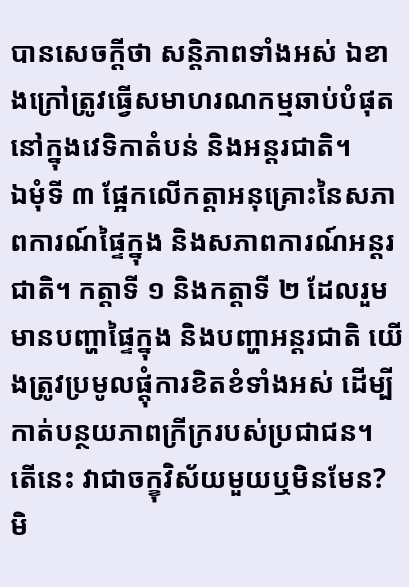បានសេចក្ដីថា សន្ដិភាពទាំងអស់ ឯខាងក្រៅត្រូវធ្វើសមាហរណកម្មឆាប់បំផុតនៅក្នុងវេទិកាតំបន់ និងអន្តរជាតិ។
ឯមុំទី ៣ ផ្អែកលើកត្តាអនុគ្រោះនៃសភាពការណ៍ផ្ទៃក្នុង និងសភាពការណ៍អន្តរជាតិ។ កត្តាទី ១ និងកត្តាទី ២ ដែលរួមមានបញ្ហាផ្ទៃក្នុង និងបញ្ហាអន្តរជាតិ យើងត្រូវប្រមូលផ្ដុំការខិតខំទាំងអស់ ដើម្បីកាត់បន្ថយភាពក្រីក្ររបស់ប្រជាជន។ តើនេះ វាជាចក្ខុវិស័យមួយឬមិនមែន? មិ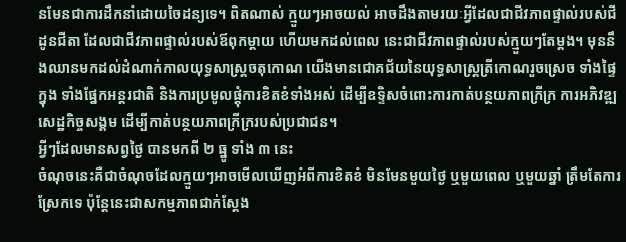នមែនជាការដឹកនាំដោយចៃដន្យទេ។ ពិតណាស់ ក្មួយៗអាចយល់ អាចដឹងតាមរយៈអ្វីដែលជាជីវភាពផ្ទាល់របស់ជីដូនជីតា ដែលជាជីវភាពផ្ទាល់របស់ឪពុកម្តាយ ហើយមកដល់ពេល នេះជាជីវភាពផ្ទាល់របស់ក្មួយៗតែម្តង។ មុននឹងឈានមកដល់ដំណាក់កាលយុទ្ធសាស្ត្រចតុកោណ យើងមានជោគជ័យនៃយុទ្ធសាស្ត្រត្រីកោណរួចស្រេច ទាំងផ្ទៃក្នុង ទាំងផ្នែកអន្តរជាតិ និងការប្រមូលផ្តុំការខិតខំទាំងអស់ ដើម្បីឧទ្ទិសចំពោះការកាត់បន្ថយភាពក្រីក្រ ការអភិវឌ្ឍសេដ្ឋកិច្ចសង្គម ដើម្បីកាត់បន្ថយភាពក្រីក្ររបស់ប្រជាជន។
អ្វីៗដែលមានសព្វថ្ងៃ បានមកពី ២ ធ្នូ ទាំង ៣ នេះ
ចំណុចនេះគឺជាចំណុចដែលក្មួយៗអាចមើលឃើញអំពីការខិតខំ មិនមែនមួយថ្ងៃ ឬមួយពេល ឬមួយឆ្នាំ ត្រឹមតែការស្រែកទេ ប៉ុន្តែនេះជាសកម្មភាពជាក់ស្តែង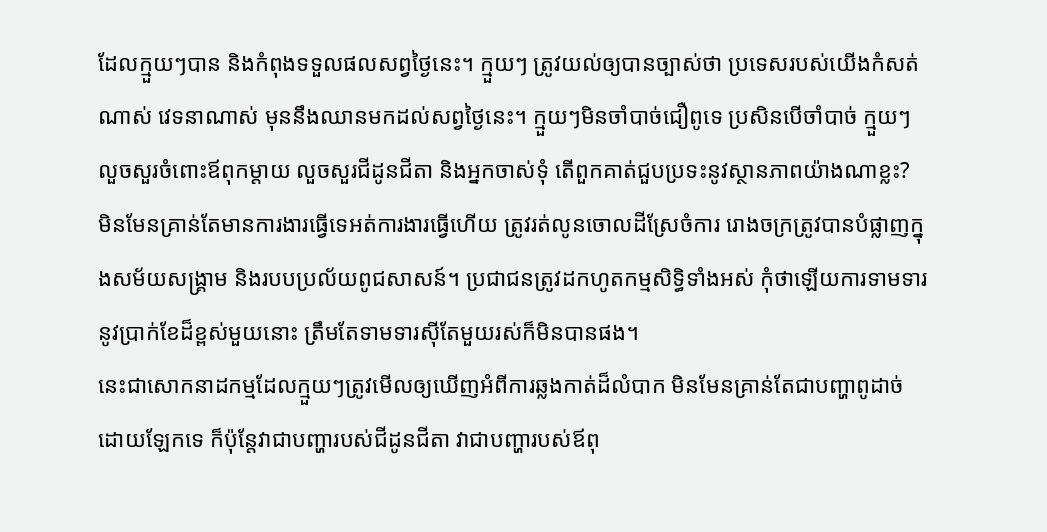ដែលក្មួយៗបាន និងកំពុងទទួលផលសព្វថ្ងៃនេះ។ ក្មួយៗ ត្រូវយល់ឲ្យបានច្បាស់ថា ប្រទេសរបស់យើងកំសត់ណាស់ វេទនាណាស់ មុននឹងឈានមកដល់សព្វថ្ងៃនេះ។ ក្មួយៗមិនចាំបាច់ជឿពូទេ ប្រសិនបើចាំបាច់ ក្មួយៗលួចសួរចំពោះឪពុកម្តាយ លួចសួរជីដូនជីតា និងអ្នកចាស់ទុំ តើពួកគាត់ជួបប្រទះនូវស្ថានភាពយ៉ាងណាខ្លះ? មិនមែនគ្រាន់តែមានការងារធ្វើទេអត់ការងារធ្វើហើយ ត្រូវរត់លូនចោលដីស្រែចំការ រោងចក្រត្រូវបានបំផ្លាញក្នុងសម័យសង្គ្រាម និងរបបប្រល័យពូជសាសន៍។ ប្រជាជនត្រូវដកហូតកម្មសិទ្ធិទាំងអស់ កុំថាឡើយការទាមទារនូវប្រាក់ខែដ៏ខ្ពស់មួយនោះ ត្រឹមតែទាមទារស៊ីតែមួយរស់ក៏មិនបានផង។
នេះជាសោកនាដកម្មដែលក្មួយៗត្រូវមើលឲ្យឃើញអំពីការឆ្លងកាត់ដ៏លំបាក មិនមែនគ្រាន់តែជាបញ្ហាពូដាច់ដោយឡែកទេ ក៏ប៉ុន្តែវាជាបញ្ហារបស់ជីដូនជីតា វាជាបញ្ហារបស់ឪពុ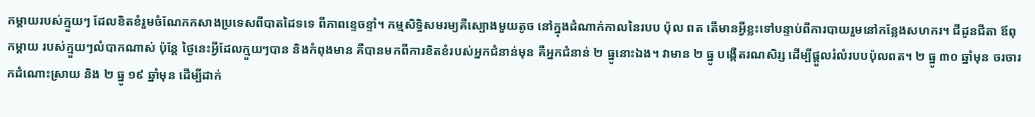កម្តាយរបស់ក្មួយៗ ដែលខិតខំរួមចំណែកកសាងប្រទេសពីបាតដៃទទេ ពីភាពខ្ទេចខ្ទាំ។ កម្មសិទ្ធិសមរម្យគឺស្បោងមួយតូច នៅក្នុងដំណាក់កាលនៃរបប ប៉ុល ពត តើមានអ្វីខ្លះទៅបន្ទាប់ពីការបាយរួមនៅកន្លែងសហករ។ ជីដូនជីតា ឪពុកម្តាយ របស់ក្មួយៗលំបាកណាស់ ប៉ុន្តែ ថ្ងៃនេះអ្វីដែលក្មួយៗបាន និងកំពុងមាន គឺបានមកពីការខិតខំរបស់អ្នកជំនាន់មុន គឺអ្នកជំនាន់ ២ ធ្នូនោះឯង។ វាមាន ២ ធ្នូ បង្កើតរណសិរ្ស ដើម្បីផ្តួលរំលំរបបប៉ុលពត។ ២ ធ្នូ ៣០ ឆ្នាំមុន ចរចារកដំណោះស្រាយ និង ២ ធ្នូ ១៩ ឆ្នាំមុន ដើម្បីដាក់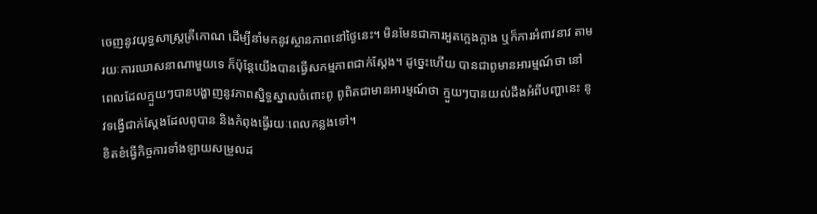ចេញនូវយុទ្ធសាស្ត្រត្រីកោណ ដើម្បីនាំមកនូវស្ថានភាពនៅថ្ងៃនេះ។ មិនមែនជាការអួតក្អេងក្អាង ឬក៏ការអំពាវនាវ តាមរយៈការឃោសនាណាមួយទេ ក៏ប៉ុន្តែយើងបានធ្វើសកម្មភាពជាក់ស្តែង។ ដូច្នេះហើយ បានជាពូមានអារម្មណ៍ថា នៅពេលដែលក្មួយៗបានបង្ហាញនូវភាពស្និទ្ធស្នាលចំពោះពូ ពូពិតជាមានអារម្មណ៍ថា ក្មួយៗបានយល់ដឹងអំពីបញ្ហានេះ នូវទង្វើជាក់ស្តែងដែលពូបាន និងកំពុងធ្វើរយៈពេលកន្លងទៅ។
ខិតខំធ្វើកិច្ចការទាំងឡាយសម្រួលដ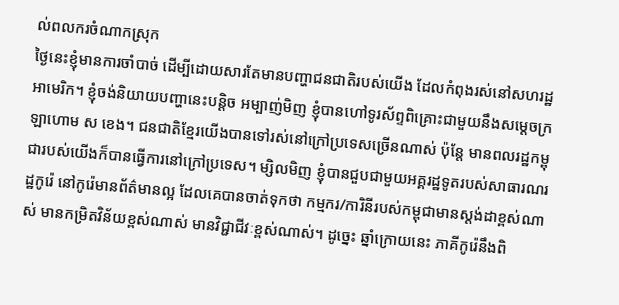ល់ពលករចំណាកស្រុក
ថ្ងៃនេះខ្ញុំមានការចាំបាច់ ដើម្បីដោយសារតែមានបញ្ហាជនជាតិរបស់យើង ដែលកំពុងរស់នៅសហរដ្ឋអាមេរិក។ ខ្ញុំចង់និយាយបញ្ហានេះបន្តិច អម្បាញ់មិញ ខ្ញុំបានហៅទូរស័ព្ទពិគ្រោះជាមួយនឹងសម្តេចក្រឡាហោម ស ខេង។ ជនជាតិខ្មែរយើងបានទៅរស់នៅក្រៅប្រទេសច្រើនណាស់ ប៉ុន្តែ មានពលរដ្ឋកម្ពុជារបស់យើងក៏បានធ្វើការនៅក្រៅប្រទេស។ ម្សិលមិញ ខ្ញុំបានជួបជាមួយអគ្គរដ្ឋទូតរបស់សាធារណរដ្ឋកូរ៉េ នៅកូរ៉េមានព័ត៌មានល្អ ដែលគេបានចាត់ទុកថា កម្មករ/ការិនីរបស់កម្ពុជាមានស្តង់ដាខ្ពស់ណាស់ មានកម្រិតវិន័យខ្ពស់ណាស់ មានវិជ្ជាជីវៈខ្ពស់ណាស់។ ដូច្នេះ ឆ្នាំក្រោយនេះ ភាគីកូរ៉េនឹងពិ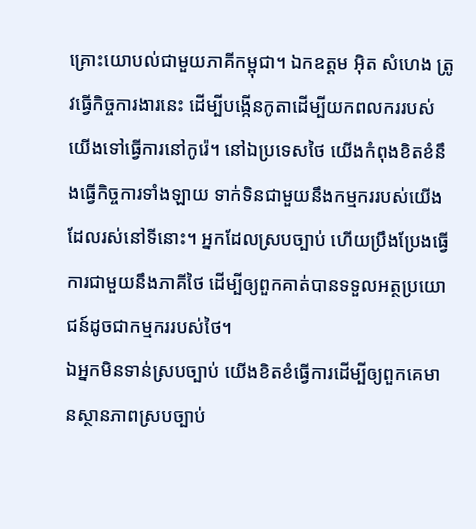គ្រោះយោបល់ជាមួយភាគីកម្ពុជា។ ឯកឧត្តម អ៊ិត សំហេង ត្រូវធ្វើកិច្ចការងារនេះ ដើម្បីបង្កើនកូតាដើម្បីយកពលកររបស់យើងទៅធ្វើការនៅកូរ៉េ។ នៅឯប្រទេសថៃ យើងកំពុងខិតខំនឹងធ្វើកិច្ចការទាំងឡាយ ទាក់ទិនជាមួយនឹងកម្មកររបស់យើងដែលរស់នៅទីនោះ។ អ្នកដែលស្របច្បាប់ ហើយប្រឹងប្រែងធ្វើការជាមួយនឹងភាគីថៃ ដើម្បីឲ្យពួកគាត់បានទទួលអត្ថប្រយោជន៍ដូចជាកម្មកររបស់ថៃ។
ឯអ្នកមិនទាន់ស្របច្បាប់ យើងខិតខំធ្វើការដើម្បីឲ្យពួកគេមានស្ថានភាពស្របច្បាប់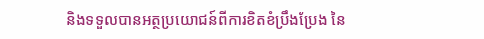និងទទួលបានអត្ថប្រយោជន៍ពីការខិតខំប្រឹងប្រែង នៃ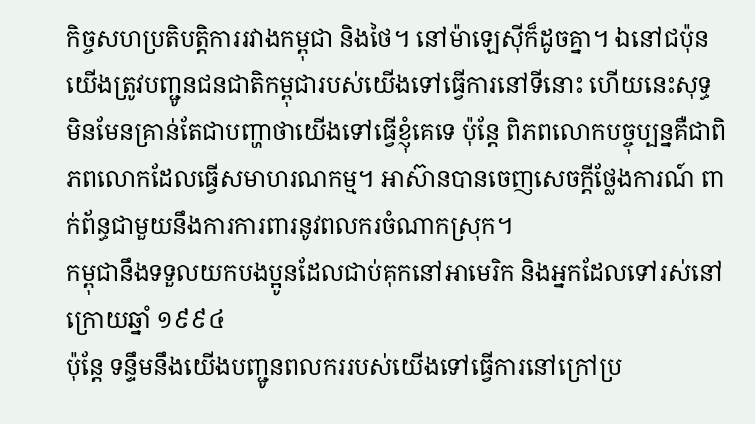កិច្ចសហប្រតិបត្តិការរវាងកម្ពុជា និងថៃ។ នៅម៉ាឡេស៊ីក៏ដូចគ្នា។ ឯនៅជប៉ុន យើងត្រូវបញ្ជូនជនជាតិកម្ពុជារបស់យើងទៅធ្វើការនៅទីនោះ ហើយនេះសុទ្ធមិនមែនគ្រាន់តែជាបញ្ហាថាយើងទៅធ្វើខ្ញុំគេទេ ប៉ុន្តែ ពិភពលោកបច្ចុប្បន្នគឺជាពិភពលោកដែលធ្វើសមាហរណកម្ម។ អាស៊ានបានចេញសេចក្តីថ្លែងការណ៍ ពាក់ព័ន្ធជាមួយនឹងការការពារនូវពលករចំណាកស្រុក។
កម្ពុជានឹងទទួលយកបងប្អូនដែលជាប់គុកនៅអាមេរិក និងអ្នកដែលទៅរស់នៅក្រោយឆ្នាំ ១៩៩៤
ប៉ុន្តែ ទន្ទឹមនឹងយើងបញ្ជូនពលកររបស់យើងទៅធ្វើការនៅក្រៅប្រ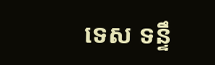ទេស ទន្ទឹ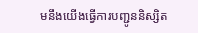មនឹងយើងធ្វើការបញ្ជូននិស្សិត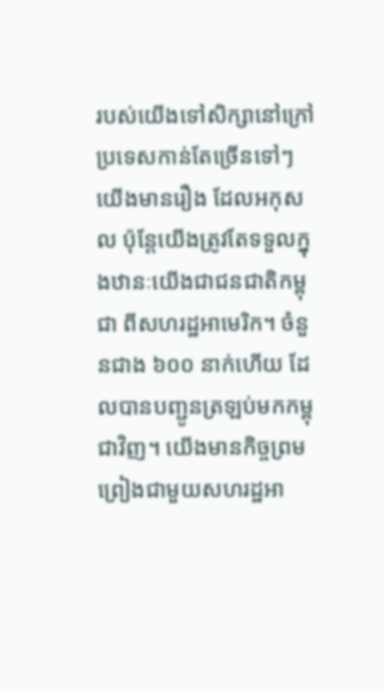របស់យើងទៅសិក្សានៅក្រៅប្រទេសកាន់តែច្រើនទៅៗ យើងមានរឿង ដែលអកុសល ប៉ុន្តែយើងត្រូវតែទទួលក្នុងឋានៈយើងជាជនជាតិកម្ពុជា ពីសហរដ្ឋអាមេរិក។ ចំនួនជាង ៦០០ នាក់ហើយ ដែលបានបញ្ជូនត្រឡប់មកកម្ពុជាវិញ។ យើងមានកិច្ចព្រមព្រៀងជាមួយសហរដ្ឋអា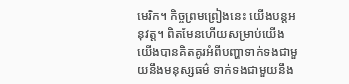មេរិក។ កិច្ចព្រមព្រៀងនេះ យើងបន្តអនុវត្ត។ ពិតមែនហើយសម្រាប់យើង យើងបានគិតគូរអំពីបញ្ហាទាក់ទងជាមួយនឹងមនុស្សធម៌ ទាក់ទងជាមួយនឹង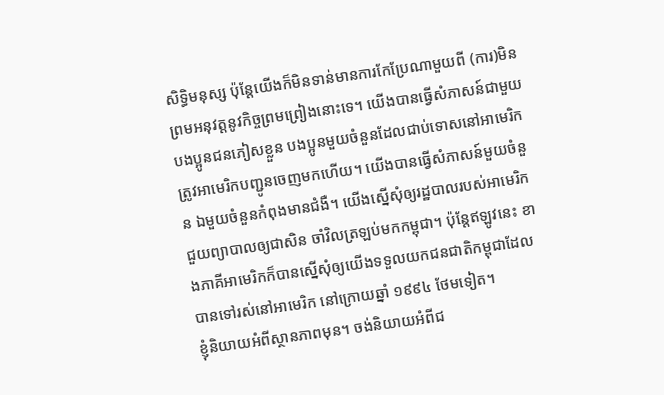សិទ្ធិមនុស្ស ប៉ុន្តែយើងក៏មិនទាន់មានការកែប្រែណាមួយពី (ការ)មិនព្រមអនុវត្តនូវកិច្ចព្រមព្រៀងនោះទេ។ យើងបានធ្វើសំភាសន៍ជាមួយបងប្អូនជនភៀសខ្លួន បងប្អូនមួយចំនួនដែលជាប់ទោសនៅអាមេរិក ត្រូវអាមេរិកបញ្ជូនចេញមកហើយ។ យើងបានធ្វើសំភាសន៍មួយចំនួន ឯមួយចំនួនកំពុងមានជំងឺ។ យើងស្នើសុំឲ្យរដ្ឋបាលរបស់អាមេរិកជួយព្យាបាលឲ្យជាសិន ចាំវិលត្រឡប់មកកម្ពុជា។ ប៉ុន្តែឥឡូវនេះ ខាងភាគីអាមេរិកក៏បានស្នើសុំឲ្យយើងទទួលយកជនជាតិកម្ពុជាដែលបានទៅរស់នៅអាមេរិក នៅក្រោយឆ្នាំ ១៩៩៤ ថែមទៀត។
ខ្ញុំនិយាយអំពីស្ថានភាពមុន។ ចង់និយាយអំពីជ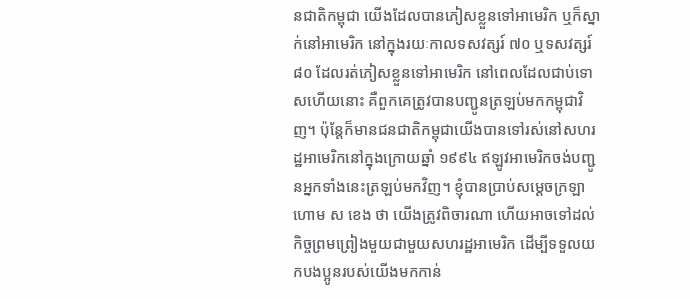នជាតិកម្ពុជា យើងដែលបានភៀសខ្លួនទៅអាមេរិក ឬក៏ស្នាក់នៅអាមេរិក នៅក្នុងរយៈកាលទសវត្សរ៍ ៧០ ឬទសវត្សរ៍ ៨០ ដែលរត់ភៀសខ្លួនទៅអាមេរិក នៅពេលដែលជាប់ទោសហើយនោះ គឺពួកគេត្រូវបានបញ្ជូនត្រឡប់មកកម្ពុជាវិញ។ ប៉ុន្តែក៏មានជនជាតិកម្ពុជាយើងបានទៅរស់នៅសហរដ្ឋអាមេរិកនៅក្នុងក្រោយឆ្នាំ ១៩៩៤ ឥឡូវអាមេរិកចង់បញ្ជូនអ្នកទាំងនេះត្រឡប់មកវិញ។ ខ្ញុំបានប្រាប់សម្តេចក្រឡាហោម ស ខេង ថា យើងត្រូវពិចារណា ហើយអាចទៅដល់កិច្ចព្រមព្រៀងមួយជាមួយសហរដ្ឋអាមេរិក ដើម្បីទទួលយកបងប្អូនរបស់យើងមកកាន់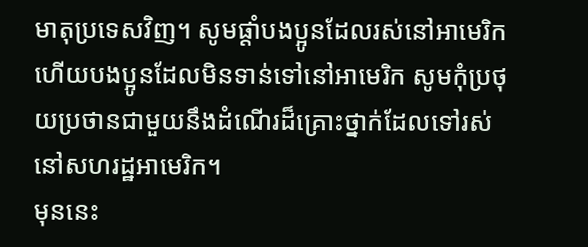មាតុប្រទេសវិញ។ សូមផ្តាំបងប្អូនដែលរស់នៅអាមេរិក ហើយបងប្អូនដែលមិនទាន់ទៅនៅអាមេរិក សូមកុំប្រថុយប្រថានជាមួយនឹងដំណើរដ៏គ្រោះថ្នាក់ដែលទៅរស់នៅសហរដ្ឋអាមេរិក។
មុននេះ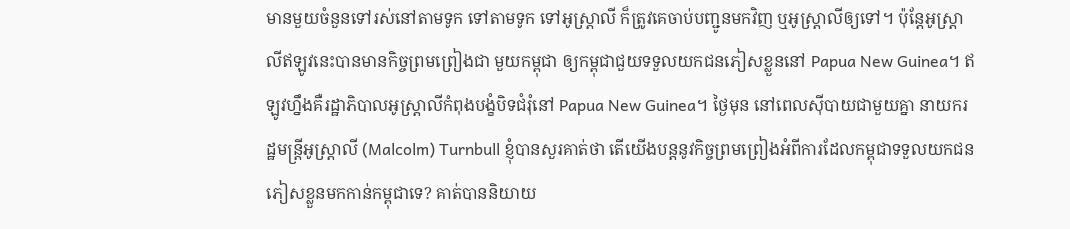មានមួយចំនួនទៅរស់នៅតាមទូក ទៅតាមទូក ទៅអូស្ត្រាលី ក៏ត្រូវគេចាប់បញ្ជូនមកវិញ ឬអូស្ត្រាលីឲ្យទៅ។ ប៉ុន្តែអូស្ត្រាលីឥឡូវនេះបានមានកិច្ចព្រមព្រៀងជា មួយកម្ពុជា ឲ្យកម្ពុជាជួយទទួលយកជនភៀសខ្លួននៅ Papua New Guinea។ ឥឡូវហ្នឹងគឺរដ្ឋាភិបាលអូស្ត្រាលីកំពុងបង្ខំបិទជំរុំនៅ Papua New Guinea។ ថ្ងៃមុន នៅពេលស៊ីបាយជាមួយគ្នា នាយករដ្ឋមន្ត្រីអូស្ត្រាលី (Malcolm) Turnbull ខ្ញុំបានសួរគាត់ថា តើយើងបន្តនូវកិច្ចព្រមព្រៀងអំពីការដែលកម្ពុជាទទួលយកជនភៀសខ្លួនមកកាន់កម្ពុជាទេ? គាត់បាននិយាយ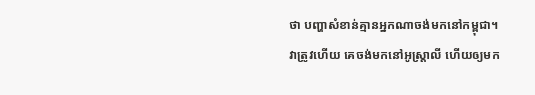ថា បញ្ហាសំខាន់គ្មានអ្នកណាចង់មកនៅកម្ពុជា។ វាត្រូវហើយ គេចង់មកនៅអូស្រ្តាលី ហើយឲ្យមក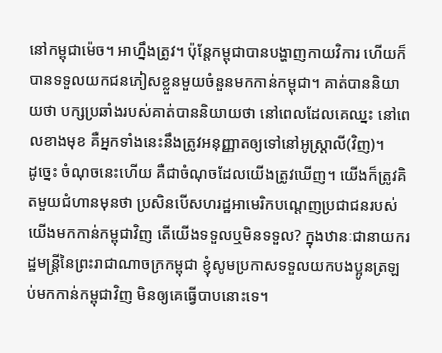នៅកម្ពុជាម៉េច។ អាហ្នឹងត្រូវ។ ប៉ុន្តែកម្ពុជាបានបង្ហាញកាយវិការ ហើយក៏បានទទួលយកជនភៀសខ្លួនមួយចំនួនមកកាន់កម្ពុជា។ គាត់បាននិយាយថា បក្សប្រឆាំងរបស់គាត់បាននិយាយថា នៅពេលដែលគេឈ្នះ នៅពេលខាងមុខ គឺអ្នកទាំងនេះនឹងត្រូវអនុញ្ញាតឲ្យទៅនៅអូស្ត្រាលី(វិញ)។
ដូច្នេះ ចំណុចនេះហើយ គឺជាចំណុចដែលយើងត្រូវឃើញ។ យើងក៏ត្រូវគិតមួយជំហានមុនថា ប្រសិនបើសហរដ្ឋអាមេរិកបណ្តេញប្រជាជនរបស់យើងមកកាន់កម្ពុជាវិញ តើយើងទទួលឬមិនទទួល? ក្នុងឋានៈជានាយករដ្ឋមន្ត្រីនៃព្រះរាជាណាចក្រកម្ពុជា ខ្ញុំសូមប្រកាសទទួលយកបងប្អូនត្រឡប់មកកាន់កម្ពុជាវិញ មិនឲ្យគេធ្វើបាបនោះទេ។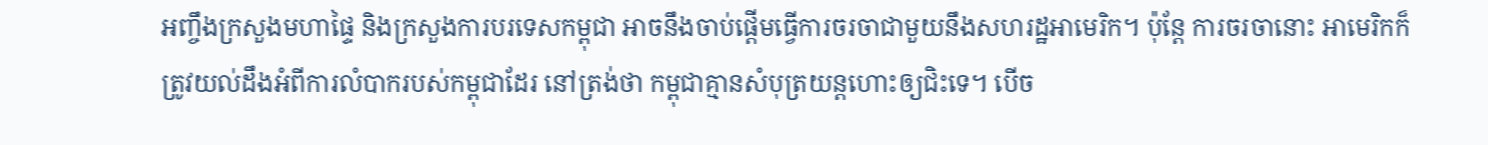អញ្ចឹងក្រសួងមហាផ្ទៃ និងក្រសួងការបរទេសកម្ពុជា អាចនឹងចាប់ផ្តើមធ្វើការចរចាជាមួយនឹងសហរដ្ឋអាមេរិក។ ប៉ុន្តែ ការចរចានោះ អាមេរិកក៏ត្រូវយល់ដឹងអំពីការលំបាករបស់កម្ពុជាដែរ នៅត្រង់ថា កម្ពុជាគ្មានសំបុត្រយន្តហោះឲ្យជិះទេ។ បើច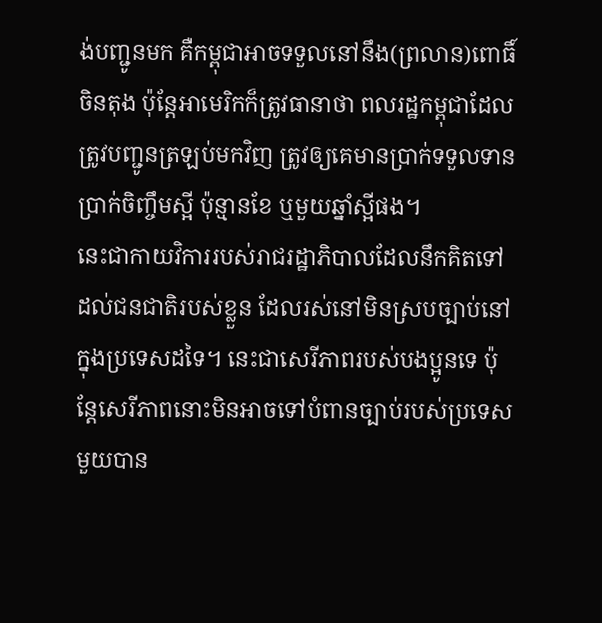ង់បញ្ជូនមក គឺកម្ពុជាអាចទទួលនៅនឹង(ព្រលាន)ពោធិ៍ចិនតុង ប៉ុន្តែអាមេរិកក៏ត្រូវធានាថា ពលរដ្ឋកម្ពុជាដែលត្រូវបញ្ជូនត្រឡប់មកវិញ ត្រូវឲ្យគេមានប្រាក់ទទួលទាន ប្រាក់ចិញ្ចឹមស្អី ប៉ុន្មានខែ ឬមួយឆ្នាំស្អីផង។
នេះជាកាយវិការរបស់រាជរដ្ឋាភិបាលដែលនឹកគិតទៅដល់ជនជាតិរបស់ខ្លួន ដែលរស់នៅមិនស្របច្បាប់នៅក្នុងប្រទេសដទៃ។ នេះជាសេរីភាពរបស់បងប្អូនទេ ប៉ុន្តែសេរីភាពនោះមិនអាចទៅបំពានច្បាប់របស់ប្រទេសមួយបាន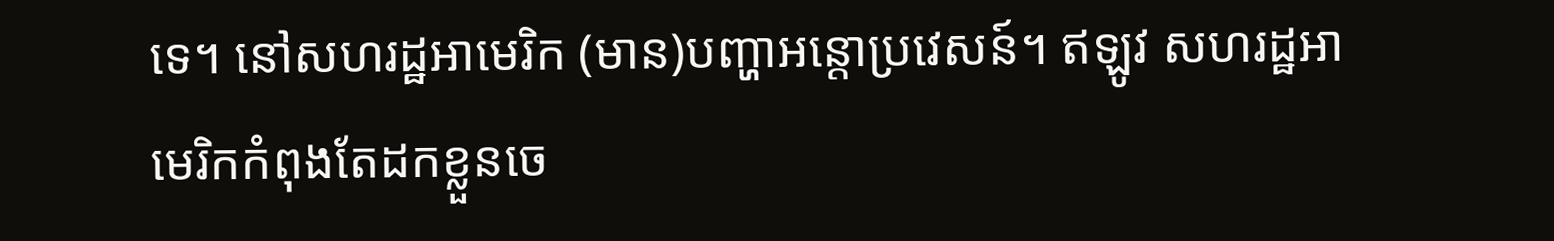ទេ។ នៅសហរដ្ឋអាមេរិក (មាន)បញ្ហាអន្តោប្រវេសន៍។ ឥឡូវ សហរដ្ឋអាមេរិកកំពុងតែដកខ្លួនចេ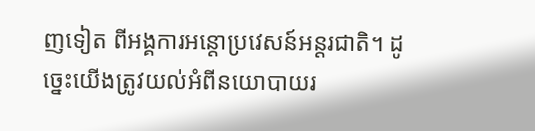ញទៀត ពីអង្គការអន្តោប្រវេសន៍អន្តរជាតិ។ ដូច្នេះយើងត្រូវយល់អំពីនយោបាយរ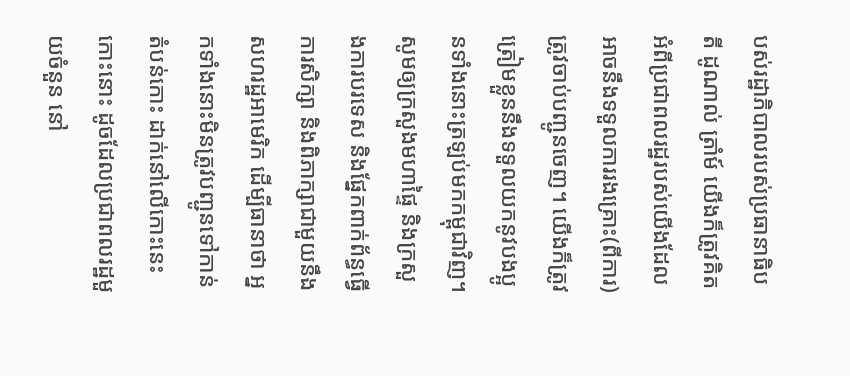បស់រដ្ឋាភិបាលរបស់ប្រធានាធិបតី ដូណាល់ ត្រាំម៍ យើងក៏ត្រូវគិតអំពីប្រជាពលរដ្ឋរបស់យើងដែលអាចនឹងទទួលការរងគ្រោះ(ពីការ)ត្រូវចាប់បញ្ជូនចេញ។ យើងក៏ត្រូវត្រៀមខ្លួននឹងទទួលយកនូវបងប្អូនទាំងនោះត្រឡប់មកកម្ពុជាវិញ។ សូមឲ្យក្រសួងមហាផ្ទៃ និងក្រសួងការបរទេស និងផ្នែកពាក់ព័ន្ធធ្វើការសិក្សា និងពិភាក្សាជាមួយនឹងសហរដ្ឋអាមេរិក ដើម្បីធានាថា អ្នកទាំងនោះមិនត្រូវបញ្ជូនទៅកាន់តំបន់កោះ ដាក់នៅលើកោះនេះ កោះនោះ ដូចដែលប្រជាពលរដ្ឋមួយចំនួន នៅ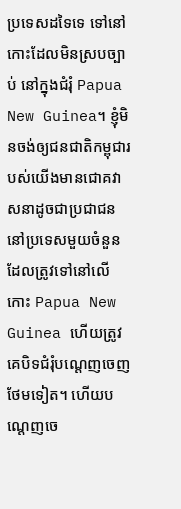ប្រទេសដទៃទេ ទៅនៅកោះដែលមិនស្របច្បាប់ នៅក្នុងជំរុំ Papua New Guinea។ ខ្ញុំមិនចង់ឲ្យជនជាតិកម្ពុជារបស់យើងមានជោគវាសនាដូចជាប្រជាជននៅប្រទេសមួយចំនួន ដែលត្រូវទៅនៅលើកោះ Papua New Guinea ហើយត្រូវគេបិទជំរុំបណ្តេញចេញថែមទៀត។ ហើយបណ្តេញចេ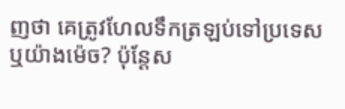ញថា គេត្រូវហែលទឹកត្រឡប់ទៅប្រទេស ឬយ៉ាងម៉េច? ប៉ុន្តែស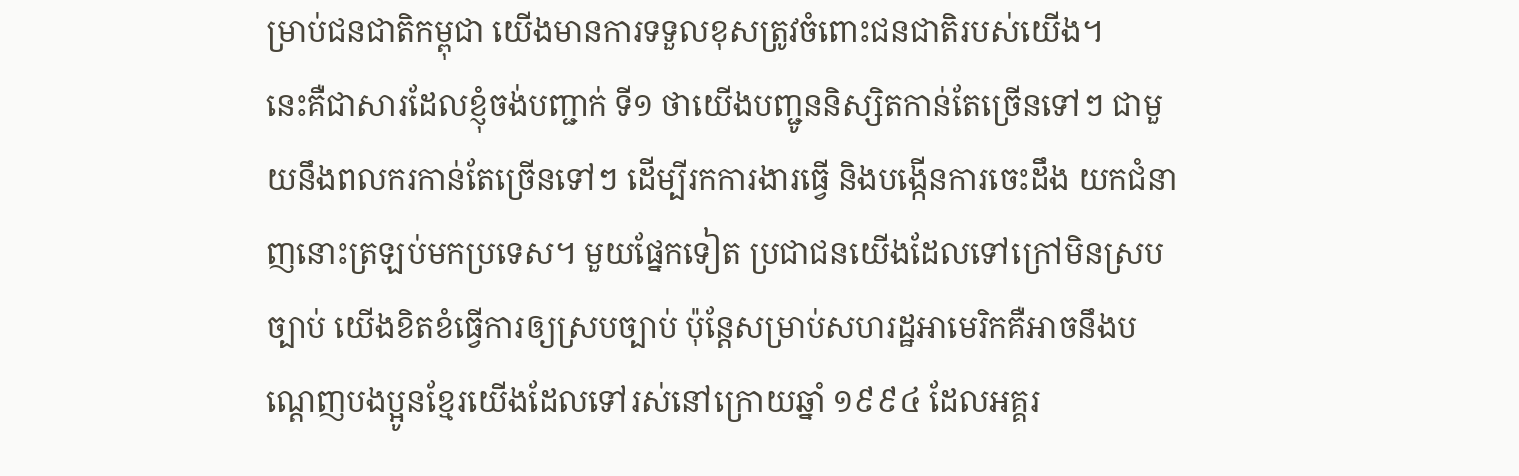ម្រាប់ជនជាតិកម្ពុជា យើងមានការទទួលខុសត្រូវចំពោះជនជាតិរបស់យើង។
នេះគឺជាសារដែលខ្ញុំចង់បញ្ជាក់ ទី១ ថាយើងបញ្ជូននិស្សិតកាន់តែច្រើនទៅៗ ជាមួយនឹងពលករកាន់តែច្រើនទៅៗ ដើម្បីរកការងារធ្វើ និងបង្កើនការចេះដឹង យកជំនាញនោះត្រឡប់មកប្រទេស។ មួយផ្នែកទៀត ប្រជាជនយើងដែលទៅក្រៅមិនស្របច្បាប់ យើងខិតខំធ្វើការឲ្យស្របច្បាប់ ប៉ុន្តែសម្រាប់សហរដ្ឋអាមេរិកគឺអាចនឹងបណ្តេញបងប្អូនខ្មែរយើងដែលទៅរស់នៅក្រោយឆ្នាំ ១៩៩៤ ដែលអគ្គរ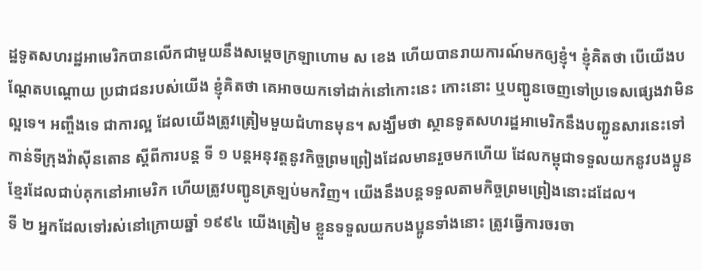ដ្ឋទូតសហរដ្ឋអាមេរិកបានលើកជាមួយនឹងសម្តេចក្រឡាហោម ស ខេង ហើយបានរាយការណ៍មកឲ្យខ្ញុំ។ ខ្ញុំគិតថា បើយើងបណ្តែតបណ្តោយ ប្រជាជនរបស់យើង ខ្ញុំគិតថា គេអាចយកទៅដាក់នៅកោះនេះ កោះនោះ ឬបញ្ជូនចេញទៅប្រទេសផ្សេងវាមិនល្អទេ។ អញ្ចឹងទេ ជាការល្អ ដែលយើងត្រូវត្រៀមមួយជំហានមុន។ សង្ឃឹមថា ស្ថានទូតសហរដ្ឋអាមេរិកនឹងបញ្ជូនសារនេះទៅកាន់ទីក្រុងវ៉ាស៊ីនតោន ស្តីពីការបន្ត ទី ១ បន្តអនុវត្តនូវកិច្ចព្រមព្រៀងដែលមានរួចមកហើយ ដែលកម្ពុជាទទួលយកនូវបងប្អូនខ្មែរដែលជាប់គុកនៅអាមេរិក ហើយត្រូវបញ្ជូនត្រឡប់មកវិញ។ យើងនឹងបន្តទទួលតាមកិច្ចព្រមព្រៀងនោះដដែល។
ទី ២ អ្នកដែលទៅរស់នៅក្រោយឆ្នាំ ១៩៩៤ យើងត្រៀម ខ្លួនទទួលយកបងប្អូនទាំងនោះ ត្រូវធ្វើការចរចា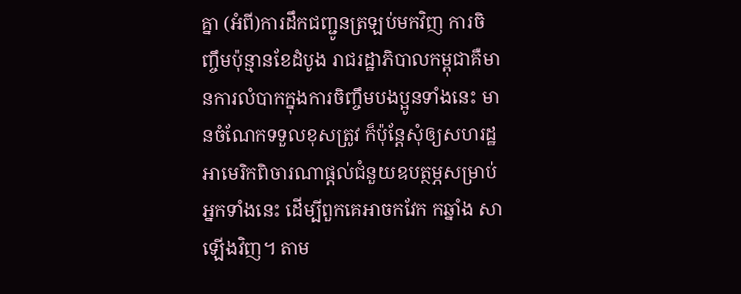គ្នា (អំពី)ការដឹកជញ្ជូនត្រឡប់មកវិញ ការចិញ្ចឹមប៉ុន្មានខែដំបូង រាជរដ្ឋាភិបាលកម្ពុជាគឺមានការលំបាកក្នុងការចិញ្ចឹមបងប្អូនទាំងនេះ មានចំណែកទទួលខុសត្រូវ ក៏ប៉ុន្តែសុំឲ្យសហរដ្ឋអាមេរិកពិចារណាផ្តល់ជំនួយឧបត្ថម្ភសម្រាប់អ្នកទាំងនេះ ដើម្បីពួកគេអាចកវែក កឆ្នាំង សាឡើងវិញ។ តាម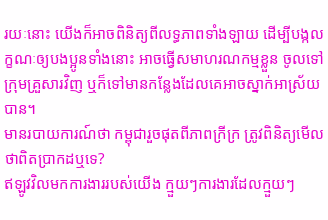រយៈនោះ យើងក៏អាចពិនិត្យពីលទ្ធភាពទាំងឡាយ ដើម្បីបង្កលក្ខណៈឲ្យបងប្អូនទាំងនោះ អាចធ្វើសមាហរណកម្មខ្លួន ចូលទៅក្រុមគ្រួសារវិញ ឬក៏ទៅមានកន្លែងដែលគេអាចស្នាក់អាស្រ័យបាន។
មានរបាយការណ៍ថា កម្ពុជារួចផុតពីភាពក្រីក្រ ត្រូវពិនិត្យមើលថាពិតប្រាកដឬទេ?
ឥឡូវវិលមកការងាររបស់យើង ក្មួយៗការងារដែលក្មួយៗ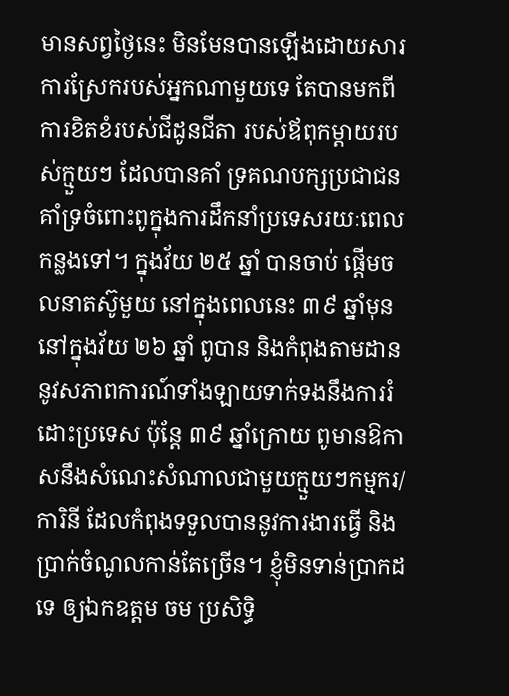មានសព្វថ្ងៃនេះ មិនមែនបានឡើងដោយសារការស្រែករបស់អ្នកណាមួយទេ តែបានមកពីការខិតខំរបស់ជីដូនជីតា របស់ឪពុកម្តាយរបស់ក្មួយៗ ដែលបានគាំ ទ្រគណបក្សប្រជាជន គាំទ្រចំពោះពូក្នុងការដឹកនាំប្រទេសរយៈពេលកន្លងទៅ។ ក្នុងវ័យ ២៥ ឆ្នាំ បានចាប់ ផ្តើមចលនាតស៊ូមួយ នៅក្នុងពេលនេះ ៣៩ ឆ្នាំមុន នៅក្នុងវ័យ ២៦ ឆ្នាំ ពូបាន និងកំពុងតាមដាននូវសភាពការណ៍ទាំងឡាយទាក់ទងនឹងការរំដោះប្រទេស ប៉ុន្តែ ៣៩ ឆ្នាំក្រោយ ពូមានឱកាសនឹងសំណេះសំណាលជាមួយក្មួយៗកម្មករ/ការិនី ដែលកំពុងទទួលបាននូវការងារធ្វើ និងប្រាក់ចំណូលកាន់តែច្រើន។ ខ្ញុំមិនទាន់ប្រាកដទេ ឲ្យឯកឧត្តម ចម ប្រសិទ្ធិ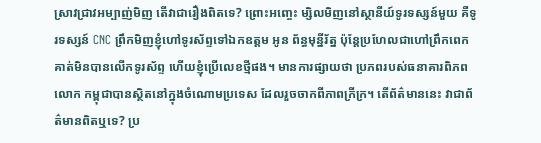ស្រាវជ្រាវអម្បាញ់មិញ តើវាជារឿងពិតទេ? ព្រោះអញ្ចេះ ម្សិលមិញនៅស្ថានីយ៍ទូរទស្សន៍មួយ គឺទូរទស្សន៍ CNC ព្រឹកមិញខ្ញុំហៅទូរស័ព្ទទៅឯកឧត្តម អូន ព័ន្ធមុន្នីរ័ត្ន ប៉ុន្តែប្រហែលជាហៅព្រឹកពេក គាត់មិនបានលើកទូរស័ព្ទ ហើយខ្ញុំប្រើលេខថ្មីផង។ មានការផ្សាយថា ប្រភពរបស់ធនាគារពិភពលោក កម្ពុជាបានស្ថិតនៅក្នុងចំណោមប្រទេស ដែលរួចចាកពីភាពក្រីក្រ។ តើព័ត៌មាននេះ វាជាព័ត៌មានពិតឬទេ? ប្រ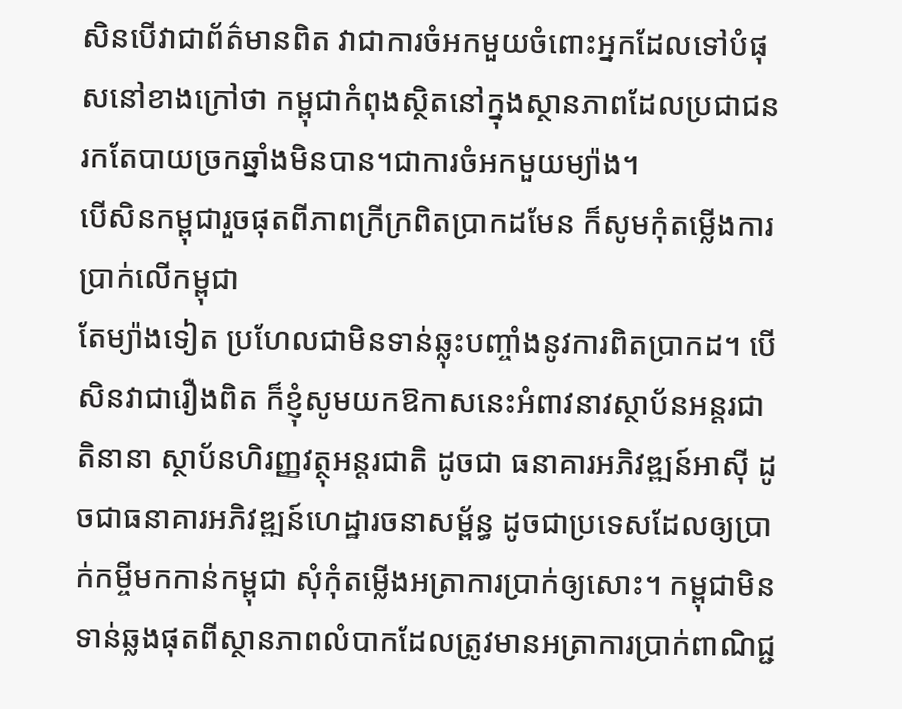សិនបើវាជាព័ត៌មានពិត វាជាការចំអកមួយចំពោះអ្នកដែលទៅបំផុសនៅខាងក្រៅថា កម្ពុជាកំពុងស្ថិតនៅក្នុងស្ថានភាពដែលប្រជាជនរកតែបាយច្រកឆ្នាំងមិនបាន។ជាការចំអកមួយម្យ៉ាង។
បើសិនកម្ពុជារួចផុតពីភាពក្រីក្រពិតប្រាកដមែន ក៏សូមកុំតម្លើងការប្រាក់លើកម្ពុជា
តែម្យ៉ាងទៀត ប្រហែលជាមិនទាន់ឆ្លុះបញ្ចាំងនូវការពិតប្រាកដ។ បើសិនវាជារឿងពិត ក៏ខ្ញុំសូមយកឱកាសនេះអំពាវនាវស្ថាប័នអន្តរជាតិនានា ស្ថាប័នហិរញ្ញវត្ថុអន្តរជាតិ ដូចជា ធនាគារអភិវឌ្ឍន៍អាស៊ី ដូចជាធនាគារអភិវឌ្ឍន៍ហេដ្ឋារចនាសម្ព័ន្ធ ដូចជាប្រទេសដែលឲ្យប្រាក់កម្ចីមកកាន់កម្ពុជា សុំកុំតម្លើងអត្រាការប្រាក់ឲ្យសោះ។ កម្ពុជាមិនទាន់ឆ្លងផុតពីស្ថានភាពលំបាកដែលត្រូវមានអត្រាការប្រាក់ពាណិជ្ជ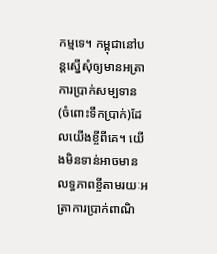កម្មទេ។ កម្ពុជានៅបន្តស្នើសុំឲ្យមានអត្រាការប្រាក់សម្បទាន (ចំពោះទឹកប្រាក់)ដែលយើងខ្ចីពីគេ។ យើងមិនទាន់អាចមានលទ្ធភាពខ្ចីតាមរយៈអត្រាការប្រាក់ពាណិ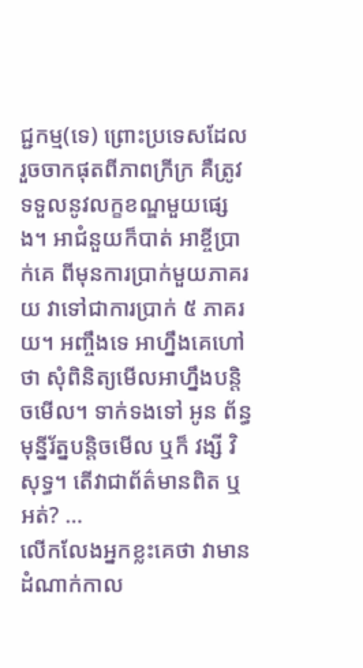ជ្ជកម្ម(ទេ) ព្រោះប្រទេសដែលរួចចាកផុតពីភាពក្រីក្រ គឺត្រូវទទួលនូវលក្ខខណ្ឌមួយផ្សេង។ អាជំនួយក៏បាត់ អាខ្ចីប្រាក់គេ ពីមុនការប្រាក់មួយភាគរយ វាទៅជាការប្រាក់ ៥ ភាគរយ។ អញ្ចឹងទេ អាហ្នឹងគេហៅថា សុំពិនិត្យមើលអាហ្នឹងបន្តិចមើល។ ទាក់ទងទៅ អូន ព័ន្ធមុន្នីរ័ត្នបន្តិចមើល ឬក៏ វង្សី វិសុទ្ធ។ តើវាជាព័ត៌មានពិត ឬអត់? …
លើកលែងអ្នកខ្លះគេថា វាមានដំណាក់កាល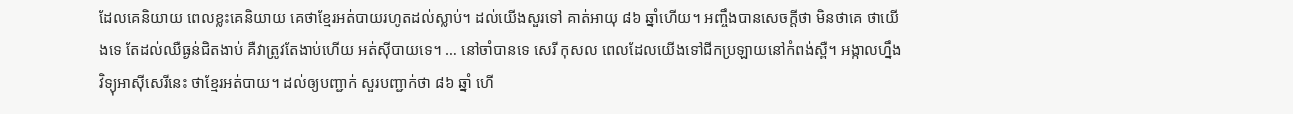ដែលគេនិយាយ ពេលខ្លះគេនិយាយ គេថាខ្មែរអត់បាយរហូតដល់ស្លាប់។ ដល់យើងសួរទៅ គាត់អាយុ ៨៦ ឆ្នាំហើយ។ អញ្ចឹងបានសេចក្តីថា មិនថាគេ ថាយើងទេ តែដល់ឈឺធ្ងន់ជិតងាប់ គឺវាត្រូវតែងាប់ហើយ អត់ស៊ីបាយទេ។ … នៅចាំបានទេ សេរី កុសល ពេលដែលយើងទៅជីកប្រឡាយនៅកំពង់ស្ពឺ។ អង្កាលហ្នឹង វិទ្យុអាស៊ីសេរីនេះ ថាខ្មែរអត់បាយ។ ដល់ឲ្យបញ្ជាក់ សួរបញ្ជាក់ថា ៨៦ ឆ្នាំ ហើ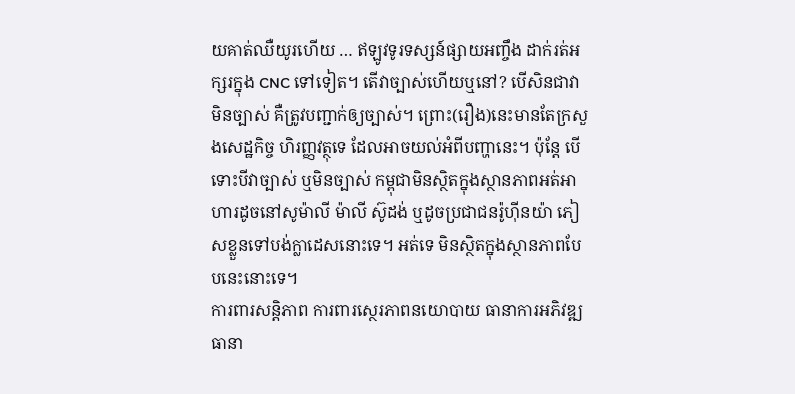យគាត់ឈឺយូរហើយ … ឥឡូវទូរទស្សន៍ផ្សាយអញ្ចឹង ដាក់រត់អក្សរក្នុង CNC ទៅទៀត។ តើវាច្បាស់ហើយឬនៅ? បើសិនជាវាមិនច្បាស់ គឺត្រូវបញ្ជាក់ឲ្យច្បាស់។ ព្រោះ(រឿង)នេះមានតែក្រសួងសេដ្ឋកិច្ច ហិរញ្ញវត្ថុទេ ដែលអាចយល់អំពីបញ្ហានេះ។ ប៉ុន្តែ បើទោះបីវាច្បាស់ ឬមិនច្បាស់ កម្ពុជាមិនស្ថិតក្នុងស្ថានភាពអត់អាហារដូចនៅសូម៉ាលី ម៉ាលី ស៊ូដង់ ឬដូចប្រជាជនរ៉ូហ៊ីនយ៉ា ភៀសខ្លួនទៅបង់ក្លាដេសនោះទេ។ អត់ទេ មិនស្ថិតក្នុងស្ថានភាពបែបនេះនោះទេ។
ការពារសន្តិភាព ការពារស្ថេរភាពនយោបាយ ធានាការអភិវឌ្ឍ ធានា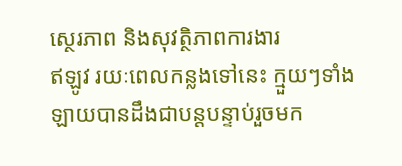ស្ថេរភាព និងសុវត្ថិភាពការងារ
ឥឡូវ រយៈពេលកន្លងទៅនេះ ក្មួយៗទាំងឡាយបានដឹងជាបន្តបន្ទាប់រួចមក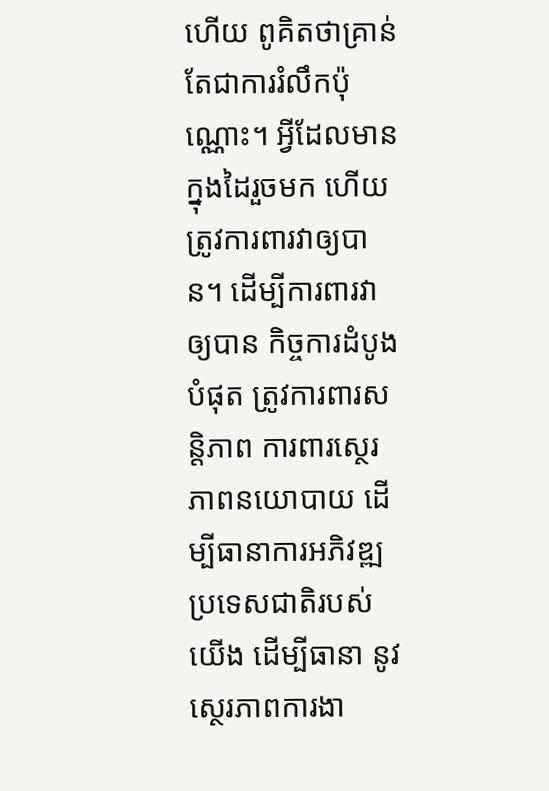ហើយ ពូគិតថាគ្រាន់តែជាការរំលឹកប៉ុណ្ណោះ។ អ្វីដែលមានក្នុងដៃរួចមក ហើយត្រូវការពារវាឲ្យបាន។ ដើម្បីការពារវាឲ្យបាន កិច្ចការដំបូងបំផុត ត្រូវការពារសន្តិភាព ការពារស្ថេរភាពនយោបាយ ដើម្បីធានាការអភិវឌ្ឍប្រទេសជាតិរបស់យើង ដើម្បីធានា នូវស្ថេរភាពការងា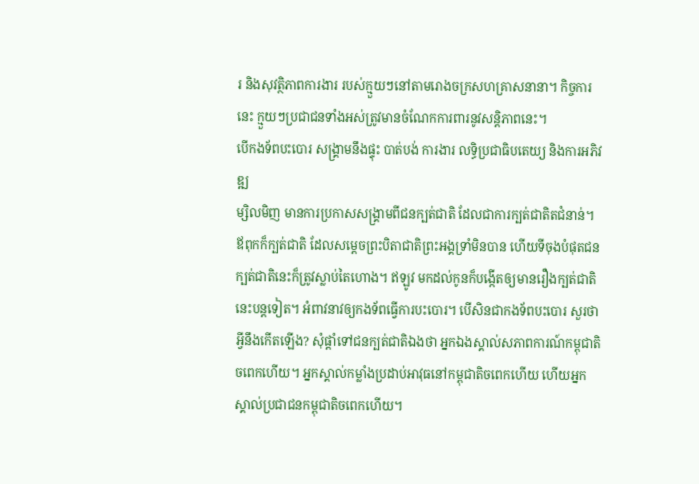រ និងសុវត្ថិភាពការងារ របស់ក្មួយៗនៅតាមរោងចក្រសហគ្រាសនានា។ កិច្ចការនេះ ក្មួយៗប្រជាជនទាំងអស់ត្រូវមានចំណែកការពារនូវសន្តិភាពនេះ។
បើកងទ័ពបះបោរ សង្រ្គាមនឹងផ្ទុះ បាត់បង់ ការងារ លទ្ធិប្រជាធិបតេយ្យ និងការអភិវឌ្ឍ
ម្សិលមិញ មានការប្រកាសសង្គ្រាមពីជនក្បត់ជាតិ ដែលជាការក្បត់ជាតិតជំនាន់។ ឪពុកក៏ក្បត់ជាតិ ដែលសម្តេចព្រះបិតាជាតិព្រះអង្គទ្រាំមិនបាន ហើយទីចុងបំផុតជនក្បត់ជាតិនេះក៏ត្រូវស្លាប់តៃហោង។ ឥឡូវ មកដល់កូនក៏បង្កើតឲ្យមានរឿងក្បត់ជាតិនេះបន្តទៀត។ អំពាវនាវឲ្យកងទ័ពធ្វើការបះបោរ។ បើសិនជាកងទ័ពបះបោរ សួរថាអ្វីនឹងកើតឡើង? សុំផ្តាំទៅជនក្បត់ជាតិឯងថា អ្នកឯងស្គាល់សភាពការណ៍កម្ពុជាតិចពេកហើយ។ អ្នកស្គាល់កម្លាំងប្រដាប់អាវុធនៅកម្ពុជាតិចពេកហើយ ហើយអ្នកស្គាល់ប្រជាជនកម្ពុជាតិចពេកហើយ។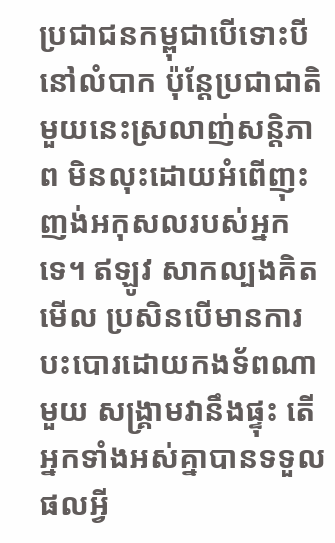ប្រជាជនកម្ពុជាបើទោះបីនៅលំបាក ប៉ុន្តែប្រជាជាតិមួយនេះស្រលាញ់សន្តិភាព មិនលុះដោយអំពើញុះញង់អកុសលរបស់អ្នកទេ។ ឥឡូវ សាកល្បងគិតមើល ប្រសិនបើមានការបះបោរដោយកងទ័ពណាមួយ សង្គ្រាមវានឹងផ្ទុះ តើអ្នកទាំងអស់គ្នាបានទទួលផលអ្វី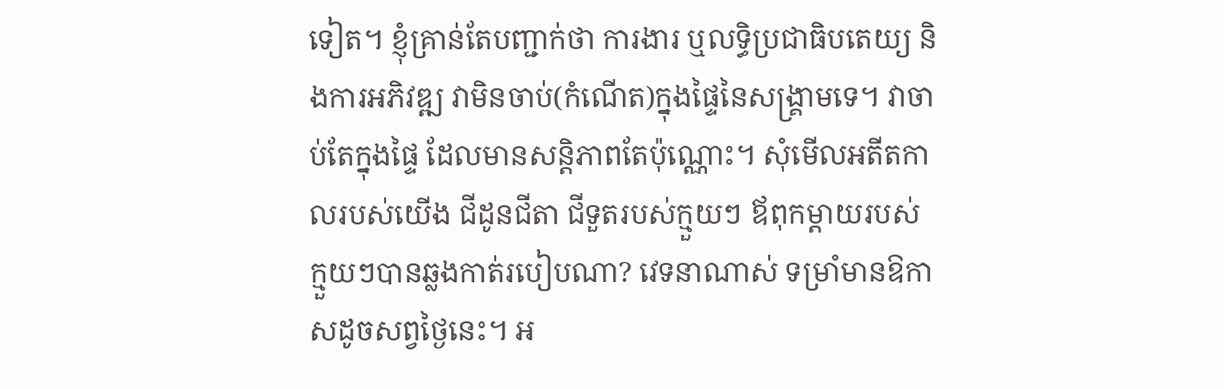ទៀត។ ខ្ញុំគ្រាន់តែបញ្ជាក់ថា ការងារ ឬលទ្ធិប្រជាធិបតេយ្យ និងការអភិវឌ្ឍ វាមិនចាប់(កំណើត)ក្នុងផ្ទៃនៃសង្គ្រាមទេ។ វាចាប់តែក្នុងផ្ទៃ ដែលមានសន្តិភាពតែប៉ុណ្ណោះ។ សុំមើលអតីតកាលរបស់យើង ជីដូនជីតា ជីទួតរបស់ក្មួយៗ ឪពុកម្តាយរបស់ក្មួយៗបានឆ្លងកាត់របៀបណា? វេទនាណាស់ ទម្រាំមានឱកាសដូចសព្វថ្ងៃនេះ។ អ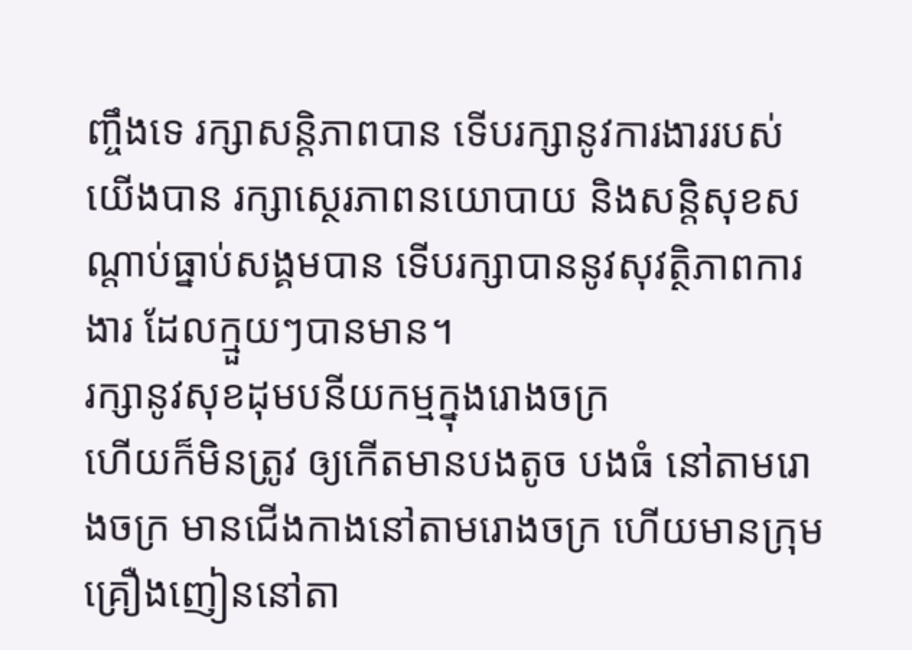ញ្ចឹងទេ រក្សាសន្តិភាពបាន ទើបរក្សានូវការងាររបស់យើងបាន រក្សាស្ថេរភាពនយោបាយ និងសន្តិសុខសណ្តាប់ធ្នាប់សង្គមបាន ទើបរក្សាបាននូវសុវត្ថិភាពការងារ ដែលក្មួយៗបានមាន។
រក្សានូវសុខដុមបនីយកម្មក្នុងរោងចក្រ
ហើយក៏មិនត្រូវ ឲ្យកើតមានបងតូច បងធំ នៅតាមរោងចក្រ មានជើងកាងនៅតាមរោងចក្រ ហើយមានក្រុមគ្រឿងញៀននៅតា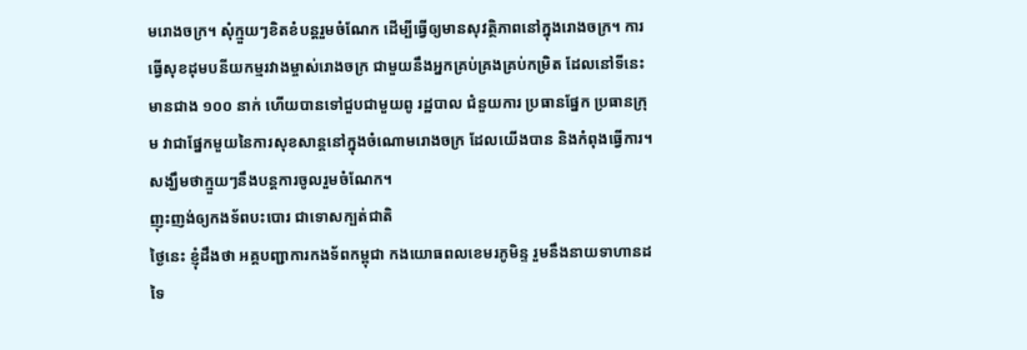មរោងចក្រ។ សុំក្មួយៗខិតខំបន្តរួមចំណែក ដើម្បីធ្វើឲ្យមានសុវត្ថិភាពនៅក្នុងរោងចក្រ។ ការធ្វើសុខដុមបនីយកម្មរវាងម្ចាស់រោងចក្រ ជាមួយនឹងអ្នកគ្រប់គ្រងគ្រប់កម្រិត ដែលនៅទីនេះ មានជាង ១០០ នាក់ ហើយបានទៅជួបជាមួយពូ រដ្ឋបាល ជំនួយការ ប្រធានផ្នែក ប្រធានក្រុម វាជាផ្នែកមួយនៃការសុខសាន្តនៅក្នុងចំណោមរោងចក្រ ដែលយើងបាន និងកំពុងធ្វើការ។ សង្ឃឹមថាក្មួយៗនឹងបន្តការចូលរួមចំណែក។
ញុះញង់ឲ្យកងទ័ពបះបោរ ជាទោសក្បត់ជាតិ
ថ្ងៃនេះ ខ្ញុំដឹងថា អគ្គបញ្ជាការកងទ័ពកម្ពុជា កងយោធពលខេមរភូមិន្ទ រួមនឹងនាយទាហានដទៃ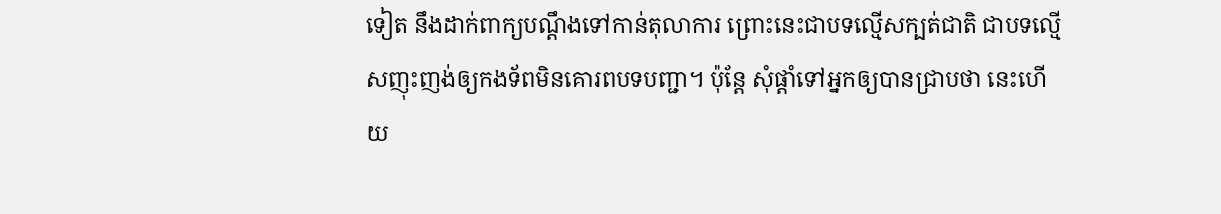ទៀត នឹងដាក់ពាក្យបណ្តឹងទៅកាន់តុលាការ ព្រោះនេះជាបទល្មើសក្បត់ជាតិ ជាបទល្មើសញុះញង់ឲ្យកងទ័ពមិនគោរពបទបញ្ជា។ ប៉ុន្តែ សុំផ្តាំទៅអ្នកឲ្យបានជ្រាបថា នេះហើយ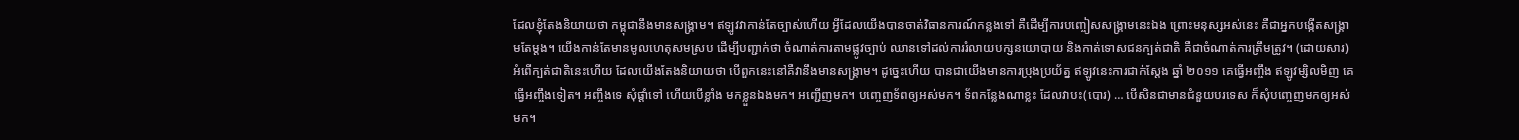ដែលខ្ញុំតែងនិយាយថា កម្ពុជានឹងមានសង្គ្រាម។ ឥឡូវវាកាន់តែច្បាស់ហើយ អ្វីដែលយើងបានចាត់វិធានការណ៍កន្លងទៅ គឺដើម្បីការបញ្ចៀសសង្គ្រាមនេះឯង ព្រោះមនុស្សអស់នេះ គឺជាអ្នកបង្កើតសង្គ្រាមតែម្តង។ យើងកាន់តែមានមូលហេតុសមស្រប ដើម្បីបញ្ជាក់ថា ចំណាត់ការតាមផ្លូវច្បាប់ ឈានទៅដល់ការរំលាយបក្សនយោបាយ និងកាត់ទោសជនក្បត់ជាតិ គឺជាចំណាត់ការត្រឹមត្រូវ។ (ដោយសារ)អំពើក្បត់ជាតិនេះហើយ ដែលយើងតែងនិយាយថា បើពួកនេះនៅគឺវានឹងមានសង្គ្រាម។ ដូច្នេះហើយ បានជាយើងមានការប្រុងប្រយ័ត្ន ឥឡូវនេះការជាក់ស្តែង ឆ្នាំ ២០១១ គេធ្វើអញ្ចឹង ឥឡូវម្សិលមិញ គេធ្វើអញ្ចឹងទៀត។ អញ្ចឹងទេ សុំផ្តាំទៅ ហើយបើខ្លាំង មកខ្លួនឯងមក។ អញ្ជើញមក។ បញ្ចេញទ័ពឲ្យអស់មក។ ទ័ពកន្លែងណាខ្លះ ដែលវាបះ(បោរ) … បើសិនជាមានជំនួយបរទេស ក៏សុំបញ្ចេញមកឲ្យអស់មក។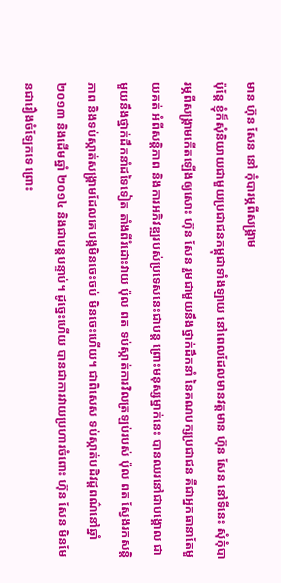មាន ហ៊ុន សែន នៅ កុំបារម្ភពីសង្គ្រាម
ប៉ុន្តែ ខ្ញុំក៏សុំនិយាយជាមួយប្រជាជនកម្ពុជាទាំងឡាយ នៅពេលដែលមានវត្តមាន ហ៊ុន សែន នៅទីនេះ សុំកុំបារម្ភពីសង្រ្គាមកើតឡើងឲ្យសោះ ហ៊ុន សែន រួមជាមួយនឹងថ្នាក់ដឹកនាំ នៃគណបក្សប្រជាជន គឺជាអ្នកធានាតែមួយគត់ អំពីសន្តិភាព និងការអភិវឌ្ឍរបស់ប្រទេសនេះជាបន្ត ព្រោះមនុស្សម្នាក់នេះ បានឈរនៅជាបង្គោល ជាមួយនឹងថ្នាក់ដឹកនាំដទៃទៀត តាំងពីរំដោះវាយ ប៉ុល ពត ទប់ស្កាត់ការវិលត្រឡប់របស់ ប៉ុល ពត ស្វែងរកសន្តិភាព និងទប់ស្កាត់សង្គ្រាមដែលគេបង្កមិនចេះចប់ មិនចេះហើយ។ ជាពិសេស ទប់ស្កាត់បដិវដ្តពណ៌នៅឆ្នាំ ២០១៣ និងដើមឆ្នាំ ២០១៤ និងជាបន្តបន្ទាប់។ ដូច្នេះហើយ បានជាការវាយប្រហារចំពោះ ហ៊ុន សែន មិនមែនជារឿងចំឡែកទេ ព្រោះ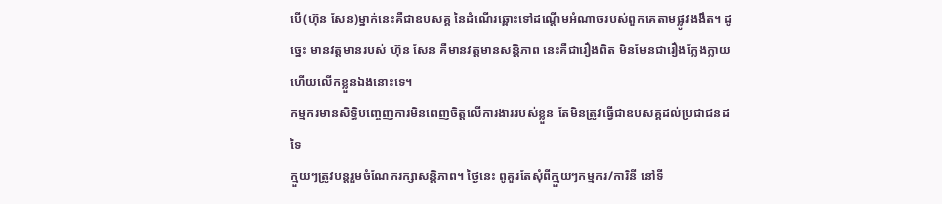បើ(ហ៊ុន សែន)ម្នាក់នេះគឺជាឧបសគ្គ នៃដំណើរឆ្ពោះទៅដណ្តើមអំណាចរបស់ពួកគេតាមផ្លូវងងឹត។ ដូច្នេះ មានវត្តមានរបស់ ហ៊ុន សែន គឺមានវត្តមានសន្តិភាព នេះគឺជារឿងពិត មិនមែនជារឿងក្លែងក្លាយ ហើយលើកខ្លួនឯងនោះទេ។
កម្មករមានសិទ្ធិបញ្ចេញការមិនពេញចិត្តលើការងាររបស់ខ្លួន តែមិនត្រូវធ្វើជាឧបសគ្គដល់ប្រជាជនដទៃ
ក្មួយៗត្រូវបន្តរួមចំណែករក្សាសន្តិភាព។ ថ្ងៃនេះ ពូគួរតែសុំពីក្មួយៗកម្មករ/ការិនី នៅទី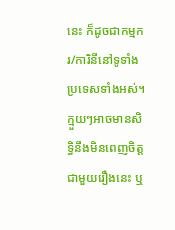នេះ ក៏ដូចជាកម្មករ/ការិនីនៅទូទាំងប្រទេសទាំងអស់។ ក្មួយៗអាចមានសិទ្ធិនឹងមិនពេញចិត្តជាមួយរឿងនេះ ឬ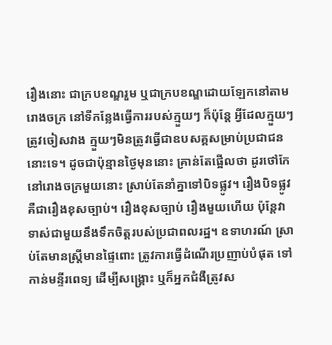រឿងនោះ ជាក្របខណ្ឌរួម ឬជាក្របខណ្ឌដោយឡែកនៅតាមរោងចក្រ នៅទីកន្លែងធ្វើការរបស់ក្មួយៗ ក៏ប៉ុន្តែ អ្វីដែលក្មួយៗ ត្រូវចៀសវាង ក្មួយៗមិនត្រូវធ្វើជាឧបសគ្គសម្រាប់ប្រជាជននោះទេ។ ដូចជាប៉ុន្មានថ្ងៃមុននោះ គ្រាន់តែផ្អើលថា ដូរថៅកែនៅរោងចក្រមួយនោះ ស្រាប់តែនាំគ្នាទៅបិទផ្លូវ។ រឿងបិទផ្លូវ គឺជារឿងខុសច្បាប់។ រឿងខុសច្បាប់ រឿងមួយហើយ ប៉ុន្តែវាទាស់ជាមួយនឹងទឹកចិត្តរបស់ប្រជាពលរដ្ឋ។ ឧទាហរណ៍ ស្រាប់តែមានស្រ្តីមានផ្ទៃពោះ ត្រូវការធ្វើដំណើរប្រញាប់បំផុត ទៅកាន់មន្ទីរពេទ្យ ដើម្បីសង្គ្រោះ ឬក៏អ្នកជំងឺត្រូវស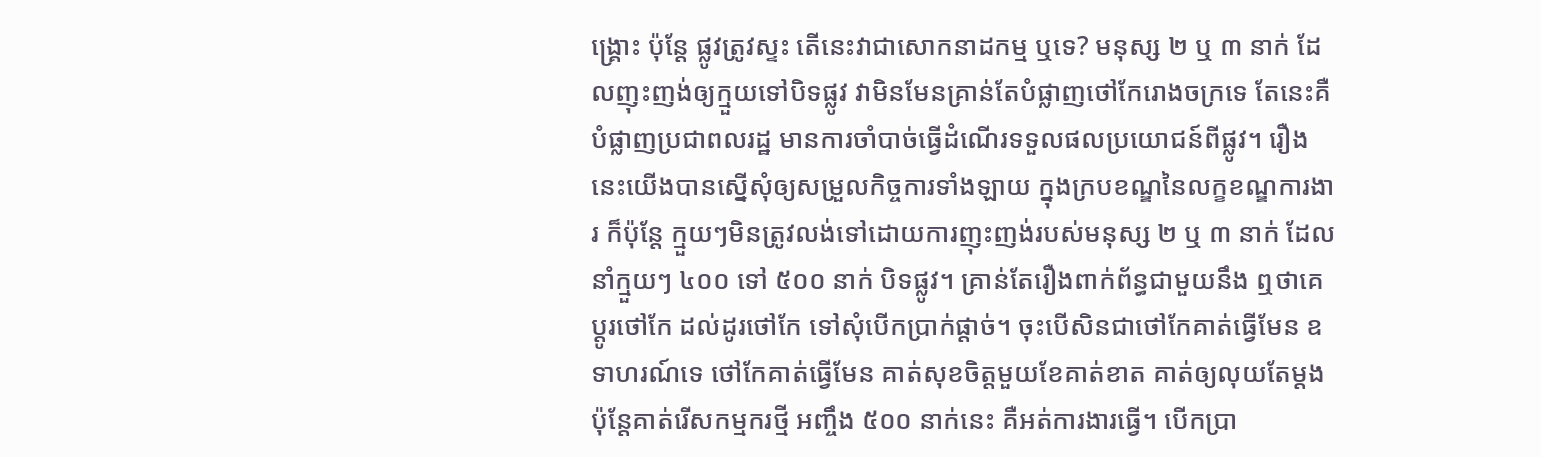ង្គ្រោះ ប៉ុន្តែ ផ្លូវត្រូវស្ទះ តើនេះវាជាសោកនាដកម្ម ឬទេ? មនុស្ស ២ ឬ ៣ នាក់ ដែលញុះញង់ឲ្យក្មួយទៅបិទផ្លូវ វាមិនមែនគ្រាន់តែបំផ្លាញថៅកែរោងចក្រទេ តែនេះគឺបំផ្លាញប្រជាពលរដ្ឋ មានការចាំបាច់ធ្វើដំណើរទទួលផលប្រយោជន៍ពីផ្លូវ។ រឿងនេះយើងបានស្នើសុំឲ្យសម្រួលកិច្ចការទាំងឡាយ ក្នុងក្របខណ្ឌនៃលក្ខខណ្ឌការងារ ក៏ប៉ុន្តែ ក្មួយៗមិនត្រូវលង់ទៅដោយការញុះញង់របស់មនុស្ស ២ ឬ ៣ នាក់ ដែលនាំក្មួយៗ ៤០០ ទៅ ៥០០ នាក់ បិទផ្លូវ។ គ្រាន់តែរឿងពាក់ព័ន្ធជាមួយនឹង ឮថាគេប្តូរថៅកែ ដល់ដូរថៅកែ ទៅសុំបើកប្រាក់ផ្តាច់។ ចុះបើសិនជាថៅកែគាត់ធ្វើមែន ឧទាហរណ៍ទេ ថៅកែគាត់ធ្វើមែន គាត់សុខចិត្តមួយខែគាត់ខាត គាត់ឲ្យលុយតែម្តង ប៉ុន្តែគាត់រើសកម្មករថ្មី អញ្ចឹង ៥០០ នាក់នេះ គឺអត់ការងារធ្វើ។ បើកប្រា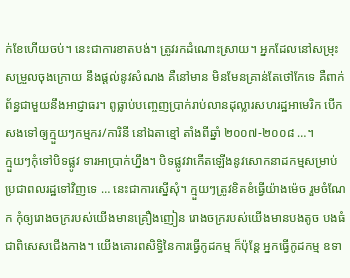ក់ខែហើយចប់។ នេះជាការខាតបង់។ ត្រូវរកដំណោះស្រាយ។ អ្នកដែលនៅសម្រុះសម្រួលចុងក្រោយ នឹងផ្តល់នូវសំណង គឺនៅមាន មិនមែនគ្រាន់តែថៅកែទេ គឺពាក់ព័ន្ធជាមួយនឹងអាជ្ញាធរ។ ពូធ្លាប់បញ្ចេញប្រាក់រាប់លានដុល្លារសហរដ្ឋអាមេរិក បើកសងទៅឲ្យក្មួយៗកម្មករ/ការិនី នៅឯតាខ្មៅ តាំងពីឆ្នាំ ២០០៧-២០០៨ …។
ក្មួយៗកុំទៅបិទផ្លូវ ទារអាប្រាក់ហ្នឹង។ បិទផ្លូវវាកើតឡើងនូវសោកនាដកម្មសម្រាប់ប្រជាពលរដ្ឋទៅវិញទេ … នេះជាការស្នើសុំ។ ក្មួយៗត្រូវខិតខំធ្វើយ៉ាងម៉េច រួមចំណែក កុំឲ្យរោងចក្ររបស់យើងមានគ្រឿងញៀន រោងចក្ររបស់យើងមានបងតូច បងធំ ជាពិសេសជើងកាង។ យើងគោរពសិទ្ធិនៃការធ្វើកូដកម្ម ក៏ប៉ុន្តែ អ្នកធ្វើកូដកម្ម ឧទា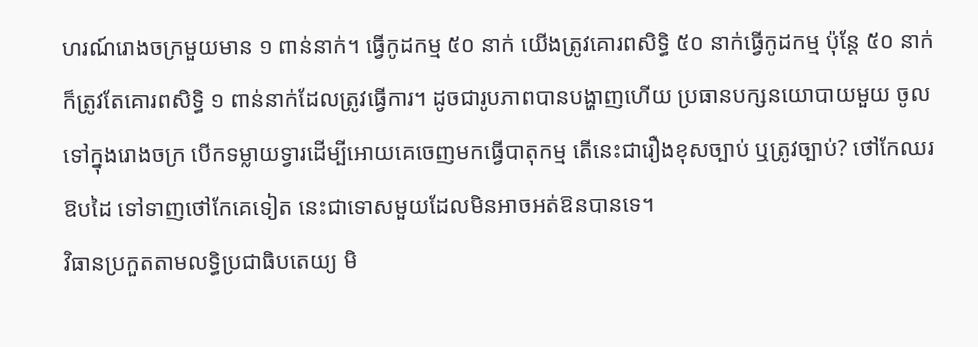ហរណ៍រោងចក្រមួយមាន ១ ពាន់នាក់។ ធ្វើកូដកម្ម ៥០ នាក់ យើងត្រូវគោរពសិទ្ធិ ៥០ នាក់ធ្វើកូដកម្ម ប៉ុន្តែ ៥០ នាក់ ក៏ត្រូវតែគោរពសិទ្ធិ ១ ពាន់នាក់ដែលត្រូវធ្វើការ។ ដូចជារូបភាពបានបង្ហាញហើយ ប្រធានបក្សនយោបាយមួយ ចូលទៅក្នុងរោងចក្រ បើកទម្លាយទ្វារដើម្បីអោយគេចេញមកធ្វើបាតុកម្ម តើនេះជារឿងខុសច្បាប់ ឬត្រូវច្បាប់? ថៅកែឈរឱបដៃ ទៅទាញថៅកែគេទៀត នេះជាទោសមួយដែលមិនអាចអត់ឱនបានទេ។
វិធានប្រកួតតាមលទ្ធិប្រជាធិបតេយ្យ មិ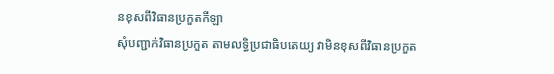នខុសពីវិធានប្រកួតកីឡា
សុំបញ្ជាក់វិធានប្រកួត តាមលទ្ធិប្រជាធិបតេយ្យ វាមិនខុសពីវិធានប្រកួត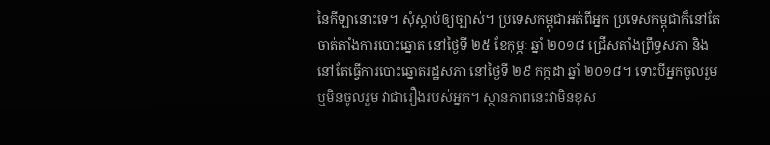នៃកីឡានោះទេ។ សុំស្តាប់ឲ្យច្បាស់។ ប្រទេសកម្ពុជាអត់ពីអ្នក ប្រទេសកម្ពុជាក៏នៅតែចាត់តាំងការបោះឆ្នោត នៅថ្ងៃទី ២៥ ខែកុម្ភៈ ឆ្នាំ ២០១៨ ជ្រើសតាំងព្រឹទ្ធសភា និងនៅតែធ្វើការបោះឆ្នោតរដ្ឋសភា នៅថ្ងៃទី ២៩ កក្កដា ឆ្នាំ ២០១៨។ ទោះបីអ្នកចូលរួម ឬមិនចូលរួម វាជារឿងរបស់អ្នក។ ស្ថានភាពនេះវាមិនខុស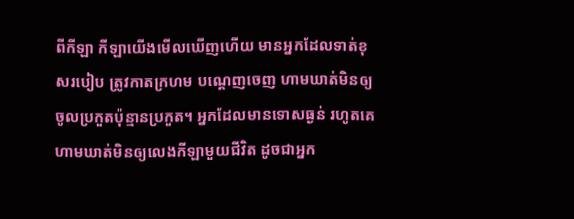ពីកីឡា កីឡាយើងមើលឃើញហើយ មានអ្នកដែលទាត់ខុសរបៀប ត្រូវកាតក្រហម បណ្តេញចេញ ហាមឃាត់មិនឲ្យចូលប្រកួតប៉ុន្មានប្រកួត។ អ្នកដែលមានទោសធ្ងន់ រហូតគេហាមឃាត់មិនឲ្យលេងកីឡាមួយជីវិត ដូចជាអ្នក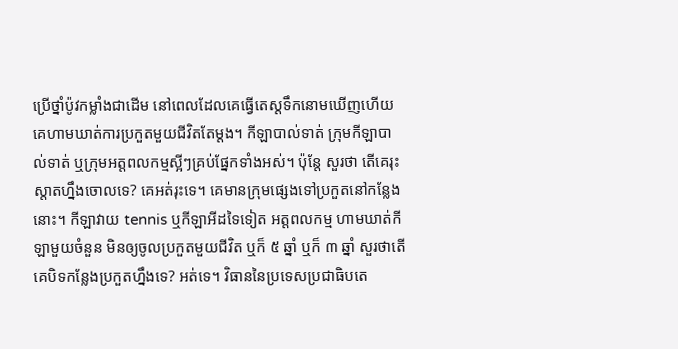ប្រើថ្នាំប៉ូវកម្លាំងជាដើម នៅពេលដែលគេធ្វើតេស្តទឹកនោមឃើញហើយ គេហាមឃាត់ការប្រកួតមួយជីវិតតែម្តង។ កីឡាបាល់ទាត់ ក្រុមកីឡាបាល់ទាត់ ឬក្រុមអត្តពលកម្មស្អីៗគ្រប់ផ្នែកទាំងអស់។ ប៉ុន្តែ សួរថា តើគេរុះស្តាតហ្នឹងចោលទេ? គេអត់រុះទេ។ គេមានក្រុមផ្សេងទៅប្រកួតនៅកន្លែងនោះ។ កីឡាវាយ tennis ឬកីឡាអីដទៃទៀត អត្តពលកម្ម ហាមឃាត់កីឡាមួយចំនួន មិនឲ្យចូលប្រកួតមួយជីវិត ឬក៏ ៥ ឆ្នាំ ឬក៏ ៣ ឆ្នាំ សួរថាតើគេបិទកន្លែងប្រកួតហ្នឹងទេ? អត់ទេ។ វិធាននៃប្រទេសប្រជាធិបតេ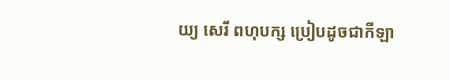យ្យ សេរី ពហុបក្ស ប្រៀបដូចជាកីឡា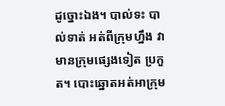ដូច្នោះឯង។ បាល់ទះ បាល់ទាត់ អត់ពីក្រុមហ្នឹង វាមានក្រុមផ្សេងទៀត ប្រកួត។ បោះឆ្នោតអត់អាក្រុម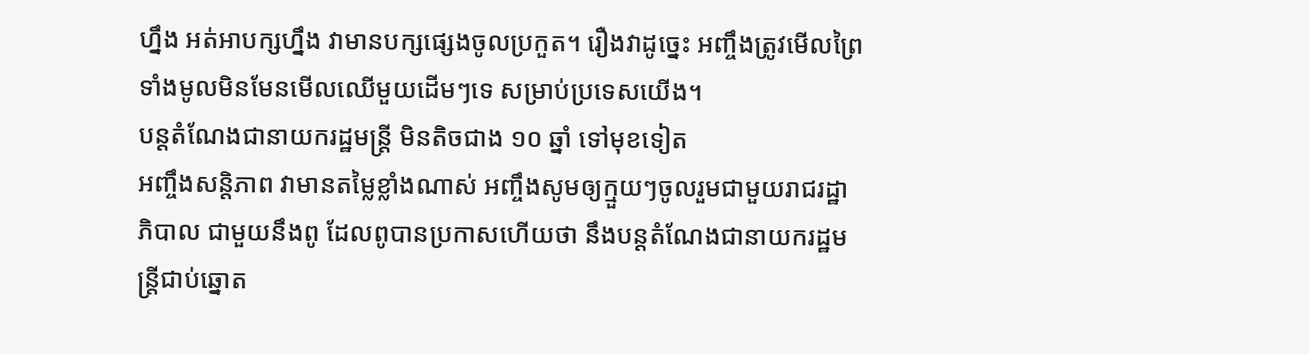ហ្នឹង អត់អាបក្សហ្នឹង វាមានបក្សផ្សេងចូលប្រកួត។ រឿងវាដូច្នេះ អញ្ចឹងត្រូវមើលព្រៃទាំងមូលមិនមែនមើលឈើមួយដើមៗទេ សម្រាប់ប្រទេសយើង។
បន្តតំណែងជានាយករដ្ឋមន្ត្រី មិនតិចជាង ១០ ឆ្នាំ ទៅមុខទៀត
អញ្ចឹងសន្តិភាព វាមានតម្លៃខ្លាំងណាស់ អញ្ចឹងសូមឲ្យក្មួយៗចូលរួមជាមួយរាជរដ្ឋាភិបាល ជាមួយនឹងពូ ដែលពូបានប្រកាសហើយថា នឹងបន្ដតំណែងជានាយករដ្ឋមន្ត្រីជាប់ឆ្នោត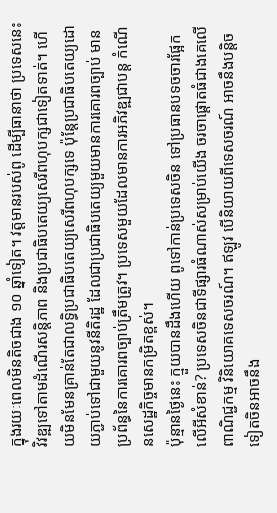ក្នុងរយៈពេលមិនតិចជាង ១០ ឆ្នាំទៀត។ វត្តមានរបស់ពូ ដើម្បីធានាថា ប្រទេសនេះវិវឌ្ឍទៅតាមដំណើរសន្តិភាព និងប្រជាធិបតេយ្យសេរីពហុបក្សជាទៀតទាត់។ ហើយមិនមែនគ្រាន់តែជាលទ្ធិប្រជាធិបតេយ្យសេរីពហុបក្សទេ ប៉ុន្តែប្រជាធិបតេយ្យដោយភ្ជាប់ទៅជាមួយនូវនីតិរដ្ឋ ដែលជាប្រជាធិបតេយ្យមួយមានការគោរពច្បាប់ មានប្រព័ន្ធនៃការគោរពច្បាប់ត្រឹមត្រូវ។ ប្រទេសមួយដែលមានការអភិវឌ្ឍជាបន្ត កំណើនសេដ្ឋកិច្ចមានកម្រិតខ្ពស់។
ប៉ុន្មានថ្ងៃនេះ ក្មួយបានដឹងហើយ ពូទៅកាន់ប្រទេសចិន ទៅប្រធានបទចចារផ្អែកលើអីសំខាន់? ប្រទេសចិនជាទីផ្សារធំណាស់សម្រាប់យើង ចរចាផ្តោតធំជាងគេលើពាណិជ្ជកម្ម វិនិយោគទេសចរណ៍។ ឥឡូវ បើនិយាយពីទេសចរណ៍ អាចនឹងបន្ដិចទៀតចិនអាចនឹង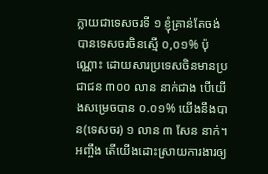ក្លាយជាទេសចរទី ១ ខ្ញុំគ្រាន់តែចង់បានទេសចរចិនស្មើ ០,០១% ប៉ុណ្ណោះ ដោយសារប្រទេសចិនមានប្រជាជន ៣០០ លាន នាក់ជាង បើយើងសម្រេចបាន ០.០១% យើងនឹងបាន(ទេសចរ) ១ លាន ៣ សែន នាក់។ អញ្ចឹង តើយើងដោះស្រាយការងារឲ្យ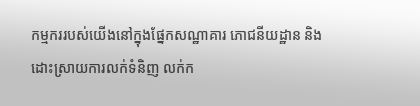កម្មកររបស់យើងនៅក្នុងផ្នែកសណ្ឋាគារ ភោជនីយដ្ឋាន និងដោះស្រាយការលក់ទំនិញ លក់ក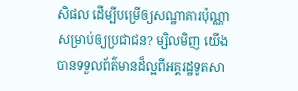សិផល ដើម្បីបម្រើឲ្យសណ្ឋាគារប៉ុណ្ណា សម្រាប់ឲ្យប្រជាជន? ម្សិលមិញ យើងបានទទួលព័ត៌មានដ៏ល្អពីអគ្គរដ្ឋទូតសា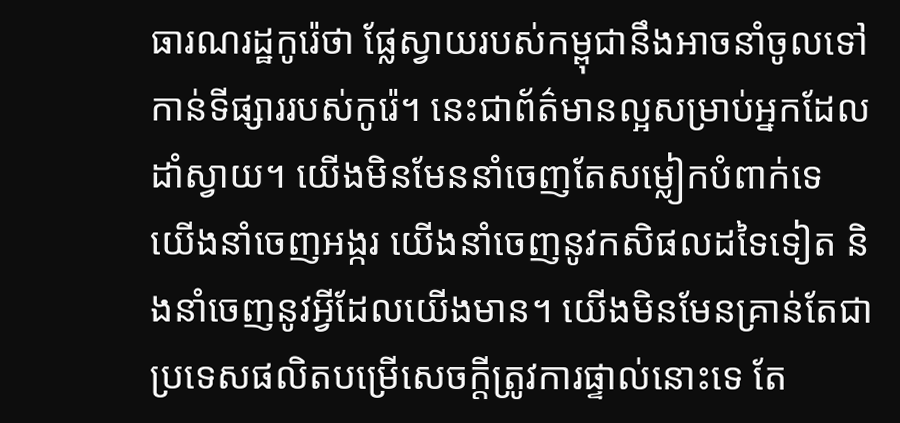ធារណរដ្ឋកូរ៉េថា ផ្លែស្វាយរបស់កម្ពុជានឹងអាចនាំចូលទៅកាន់ទីផ្សាររបស់កូរ៉េ។ នេះជាព័ត៌មានល្អសម្រាប់អ្នកដែលដាំស្វាយ។ យើងមិនមែននាំចេញតែសម្លៀកបំពាក់ទេ យើងនាំចេញអង្ករ យើងនាំចេញនូវកសិផលដទៃទៀត និងនាំចេញនូវអ្វីដែលយើងមាន។ យើងមិនមែនគ្រាន់តែជាប្រទេសផលិតបម្រើសេចក្តីត្រូវការផ្ទាល់នោះទេ តែ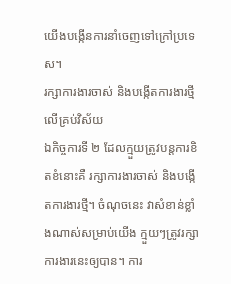យើងបង្កើនការនាំចេញទៅក្រៅប្រទេស។
រក្សាការងារចាស់ និងបង្កើតការងារថ្មីលើគ្រប់វិស័យ
ឯកិច្ចការទី ២ ដែលក្មួយត្រូវបន្ដការខិតខំនោះគឺ រក្សាការងារចាស់ និងបង្កើតការងារថ្មី។ ចំណុចនេះ វាសំខាន់ខ្លាំងណាស់សម្រាប់យើង ក្មួយៗត្រូវរក្សាការងារនេះឲ្យបាន។ ការ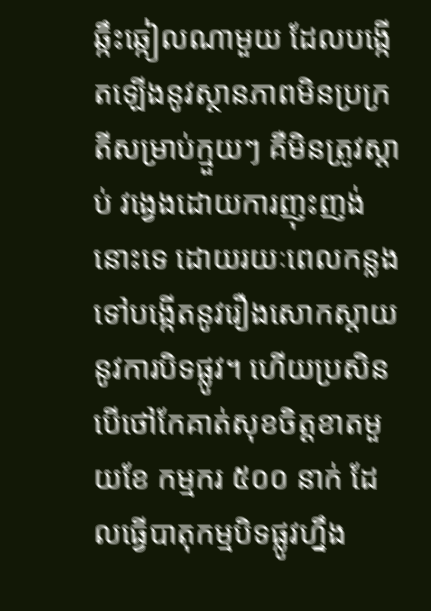ឆ្កឹះឆ្កៀលណាមួយ ដែលបង្កើតឡើងនូវស្ថានភាពមិនប្រក្រតីសម្រាប់ក្មួយៗ គឺមិនត្រូវស្ដាប់ វង្វេងដោយការញុះញង់នោះទេ ដោយរយៈពេលកន្លងទៅបង្កើតនូវរឿងសោកស្ដាយនូវការបិទផ្លូវ។ ហើយប្រសិនបើថៅកែគាត់សុខចិត្តខាតមួយខែ កម្មករ ៥០០ នាក់ ដែលធ្វើបាតុកម្មបិទផ្លូវហ្នឹង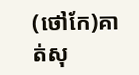(ថៅកែ)គាត់សុ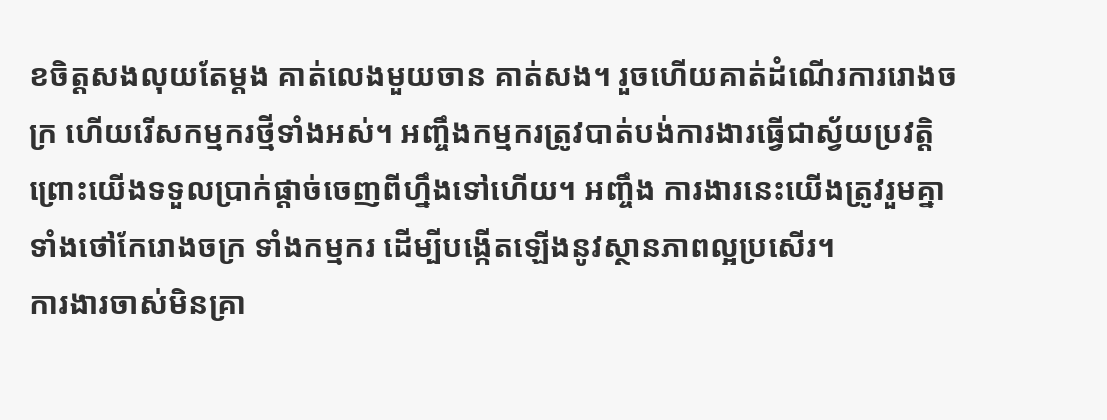ខចិត្តសងលុយតែម្ដង គាត់លេងមួយចាន គាត់សង។ រួចហើយគាត់ដំណើរការរោងចក្រ ហើយរើសកម្មករថ្មីទាំងអស់។ អញ្ចឹងកម្មករត្រូវបាត់បង់ការងារធ្វើជាស្វ័យប្រវត្តិ ព្រោះយើងទទួលប្រាក់ផ្តាច់ចេញពីហ្នឹងទៅហើយ។ អញ្ចឹង ការងារនេះយើងត្រូវរួមគ្នា ទាំងថៅកែរោងចក្រ ទាំងកម្មករ ដើម្បីបង្កើតឡើងនូវស្ថានភាពល្អប្រសើរ។
ការងារចាស់មិនគ្រា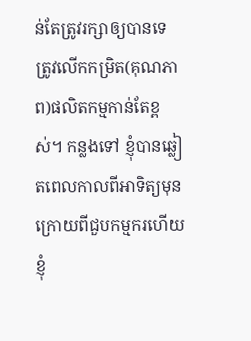ន់តែត្រូវរក្សាឲ្យបានទេ ត្រូវលើកកម្រិត(គុណភាព)ផលិតកម្មកាន់តែខ្ពស់។ កន្លងទៅ ខ្ញុំបានឆ្លៀតពេលកាលពីអាទិត្យមុន ក្រោយពីជួបកម្មករហើយ ខ្ញុំ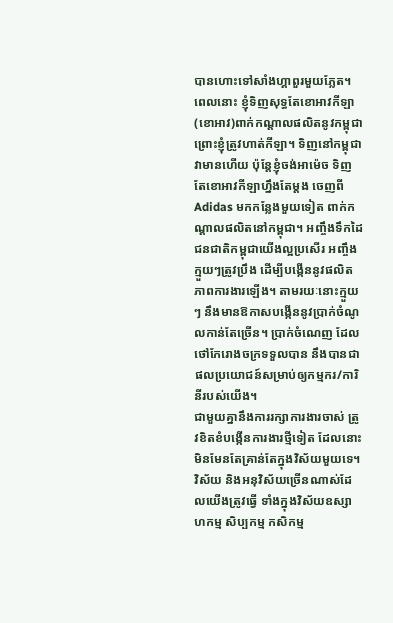បានហោះទៅសាំងហ្គាពួរមួយភ្លែត។ ពេលនោះ ខ្ញុំទិញសុទ្ធតែខោអាវកីឡា (ខោអាវ)ពាក់កណ្ដាលផលិតនូវកម្ពុជា ព្រោះខ្ញុំត្រូវហាត់កីឡា។ ទិញនៅកម្ពុជាវាមានហើយ ប៉ុន្តែខ្ញុំចង់អាម៉េច ទិញតែខោអាវកីឡាហ្នឹងតែម្តង ចេញពី Adidas មកកន្លែងមួយទៀត ពាក់កណ្ដាលផលិតនៅកម្ពុជា។ អញ្ចឹងទឹកដៃជនជាតិកម្ពុជាយើងល្អប្រសើរ អញ្ចឹងក្មួយៗត្រូវប្រឹង ដើម្បីបង្កើននូវផលិតភាពការងារឡើង។ តាមរយៈនោះក្មួយៗ នឹងមានឱកាសបង្កើននូវប្រាក់ចំណូលកាន់តែច្រើន។ ប្រាក់ចំណេញ ដែលថៅកែរោងចក្រទទួលបាន នឹងបានជាផលប្រយោជន៍សម្រាប់ឲ្យកម្មករ/ការិនីរបស់យើង។
ជាមួយគ្នានឹងការរក្សាការងារចាស់ ត្រូវខិតខំបង្កើនការងារថ្មីទៀត ដែលនោះមិនមែនតែគ្រាន់តែក្នុងវិស័យមួយទេ។ វិស័យ និងអនុវិស័យច្រើនណាស់ដែលយើងត្រូវធ្វើ ទាំងក្នុងវិស័យឧស្សាហកម្ម សិប្បកម្ម កសិកម្ម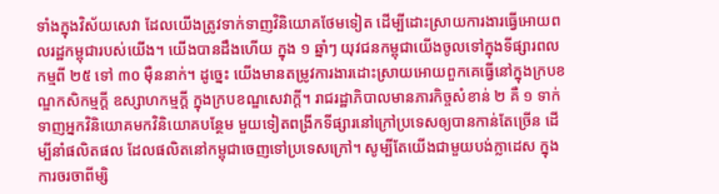ទាំងក្នុងវិស័យសេវា ដែលយើងត្រូវទាក់ទាញវិនិយោគថែមទៀត ដើម្បីដោះស្រាយការងារធ្វើអោយពលរដ្ឋកម្ពុជារបស់យើង។ យើងបានដឹងហើយ ក្នុង ១ ឆ្នាំៗ យុវជនកម្ពុជាយើងចូលទៅក្នុងទីផ្សារពលកម្មពី ២៥ ទៅ ៣០ ម៉ឺននាក់។ ដូច្នេះ យើងមានតម្រូវការងារដោះស្រាយអោយពួកគេធ្វើនៅក្នុងក្របខណ្ឌកសិកម្មក្ដី ឧស្សាហកម្មក្តី ក្នុងក្របខណ្ឌសេវាក្ដី។ រាជរដ្ឋាភិបាលមានភារកិច្ចសំខាន់ ២ គឺ ១ ទាក់ទាញអ្នកវិនិយោគមកវិនិយោគបន្ថែម មួយទៀតពង្រីកទីផ្សារនៅក្រៅប្រទេសឲ្យបានកាន់តែច្រើន ដើម្បីនាំផលិតផល ដែលផលិតនៅកម្ពុជាចេញទៅប្រទេសក្រៅ។ សូម្បីតែយើងជាមួយបង់ក្លាដេស ក្នុងការចរចាពីម្សិ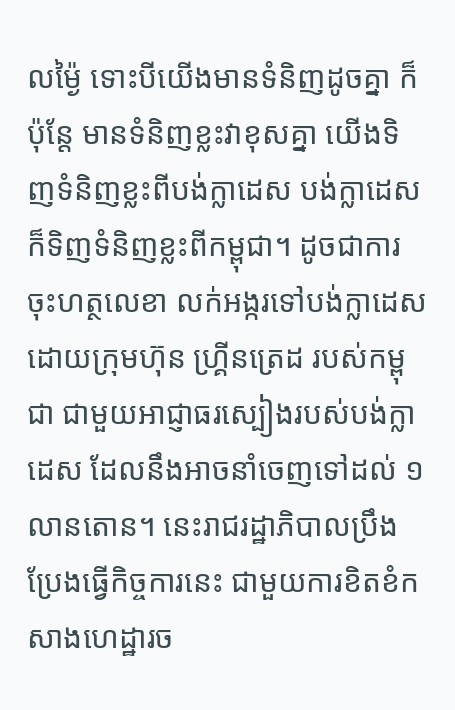លម៉្ងៃ ទោះបីយើងមានទំនិញដូចគ្នា ក៏ប៉ុន្តែ មានទំនិញខ្លះវាខុសគ្នា យើងទិញទំនិញខ្លះពីបង់ក្លាដេស បង់ក្លាដេសក៏ទិញទំនិញខ្លះពីកម្ពុជា។ ដូចជាការចុះហត្ថលេខា លក់អង្ករទៅបង់ក្លាដេសដោយក្រុមហ៊ុន ហ្រ្គីនត្រេដ របស់កម្ពុជា ជាមួយអាជ្ញាធរស្បៀងរបស់បង់ក្លាដេស ដែលនឹងអាចនាំចេញទៅដល់ ១ លានតោន។ នេះរាជរដ្ឋាភិបាលប្រឹងប្រែងធ្វើកិច្ចការនេះ ជាមួយការខិតខំកសាងហេដ្ឋារច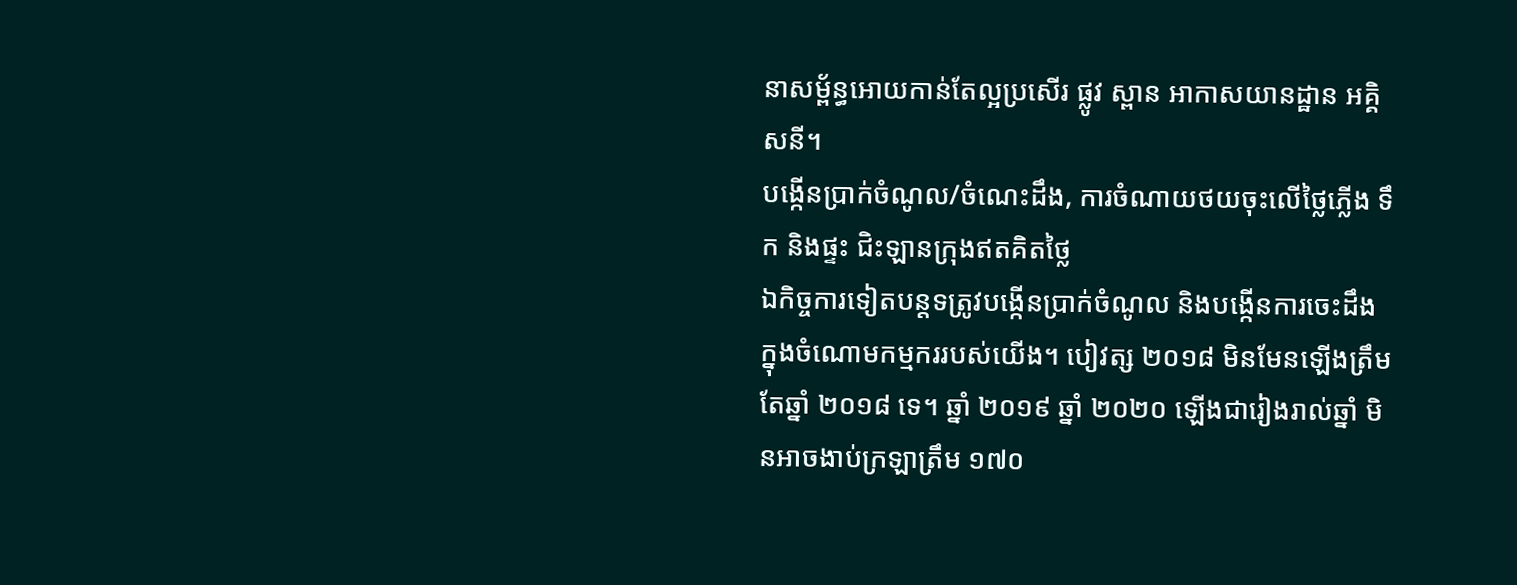នាសម្ព័ន្ធអោយកាន់តែល្អប្រសើរ ផ្លូវ ស្ពាន អាកាសយានដ្ឋាន អគ្គិសនី។
បង្កើនប្រាក់ចំណូល/ចំណេះដឹង, ការចំណាយថយចុះលើថ្លៃភ្លើង ទឹក និងផ្ទះ ជិះឡានក្រុងឥតគិតថ្លៃ
ឯកិច្ចការទៀតបន្តទត្រូវបង្កើនប្រាក់ចំណូល និងបង្កើនការចេះដឹងក្នុងចំណោមកម្មកររបស់យើង។ បៀវត្ស ២០១៨ មិនមែនឡើងត្រឹមតែឆ្នាំ ២០១៨ ទេ។ ឆ្នាំ ២០១៩ ឆ្នាំ ២០២០ ឡើងជារៀងរាល់ឆ្នាំ មិនអាចងាប់ក្រឡាត្រឹម ១៧០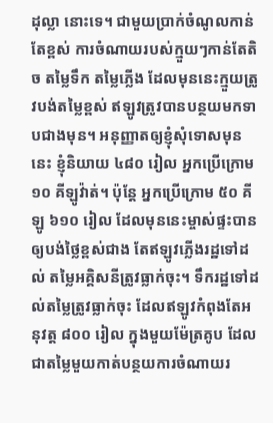ដុល្លា នោះទេ។ ជាមួយប្រាក់ចំណូលកាន់តែខ្ពស់ ការចំណាយរបស់ក្មួយៗកាន់តែតិច តម្លៃទឹក តម្លៃភ្លើង ដែលមុននេះក្មួយត្រូវបង់តម្លៃខ្ពស់ ឥឡូវត្រូវបានបន្ថយមកទាបជាងមុន។ អនុញ្ញាតឲ្យខ្ញុំសុំទោសមុននេះ ខ្ញុំនិយាយ ៤៨០ រៀល អ្នកប្រើក្រោម ១០ គីឡូវ៉ាត់។ ប៉ុន្តែ អ្នកប្រើក្រោម ៥០ គីឡូ ៦១០ រៀល ដែលមុននេះម្ចាស់ផ្ទះបានឲ្យបង់ថ្លៃខ្ពស់ជាង តែឥឡូវភ្លើងរដ្ឋទៅដល់ តម្លៃអគ្គិសនីត្រូវធ្លាក់ចុះ។ ទឹករដ្ឋទៅដល់តម្លៃត្រូវធ្លាក់ចុះ ដែលឥឡូវកំពុងតែអនុវត្ដ ៨០០ រៀល ក្នុងមួយម៉ែត្រគូប ដែលជាតម្លៃមួយកាត់បន្ថយការចំណាយរ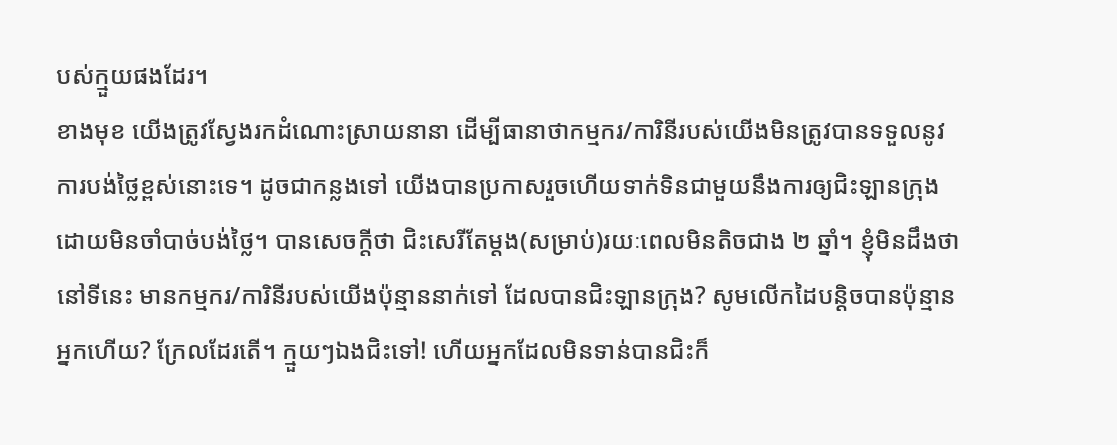បស់ក្មួយផងដែរ។
ខាងមុខ យើងត្រូវស្វែងរកដំណោះស្រាយនានា ដើម្បីធានាថាកម្មករ/ការិនីរបស់យើងមិនត្រូវបានទទួលនូវការបង់ថ្លៃខ្ពស់នោះទេ។ ដូចជាកន្លងទៅ យើងបានប្រកាសរួចហើយទាក់ទិនជាមួយនឹងការឲ្យជិះឡានក្រុងដោយមិនចាំបាច់បង់ថ្លៃ។ បានសេចក្តីថា ជិះសេរីតែម្ដង(សម្រាប់)រយៈពេលមិនតិចជាង ២ ឆ្នាំ។ ខ្ញុំមិនដឹងថានៅទីនេះ មានកម្មករ/ការិនីរបស់យើងប៉ុន្មាននាក់ទៅ ដែលបានជិះឡានក្រុង? សូមលើកដៃបន្ដិចបានប៉ុន្មានអ្នកហើយ? ក្រែលដែរតើ។ ក្មួយៗឯងជិះទៅ! ហើយអ្នកដែលមិនទាន់បានជិះក៏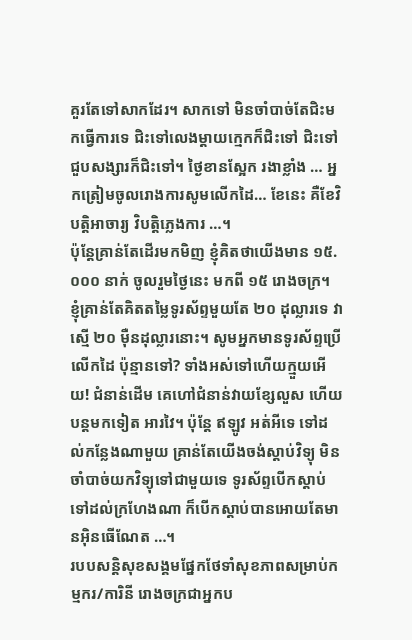គួរតែទៅសាកដែរ។ សាកទៅ មិនចាំបាច់តែជិះមកធ្វើការទេ ជិះទៅលេងម្ដាយក្មេកក៏ជិះទៅ ជិះទៅជួបសង្សារក៏ជិះទៅ។ ថ្ងៃខានស្អែក រងាខ្លាំង … អ្នកត្រៀមចូលរោងការសូមលើកដៃ… ខែនេះ គឺខែវិបត្ដិអាចារ្យ វិបត្តិភ្លេងការ …។
ប៉ុន្តែគ្រាន់តែដើរមកមិញ ខ្ញុំគិតថាយើងមាន ១៥.០០០ នាក់ ចូលរួមថ្ងៃនេះ មកពី ១៥ រោងចក្រ។ ខ្ញុំគ្រាន់តែគិតតម្លៃទូរស័ព្ទមួយតែ ២០ ដុល្លារទេ វាស្មើ ២០ ម៉ឺនដុល្លារនោះ។ សូមអ្នកមានទូរស័ព្ទប្រើលើកដៃ ប៉ុន្មានទៅ? ទាំងអស់ទៅហើយក្មួយអើយ! ជំនាន់ដើម គេហៅជំនាន់វាយខ្សែលួស ហើយបន្តមកទៀត អារវៃ។ ប៉ុន្តែ ឥឡូវ អត់អីទេ ទៅដល់កន្លែងណាមួយ គ្រាន់តែយើងចង់ស្ដាប់វិទ្យុ មិនចាំបាច់យកវិទ្យុទៅជាមួយទេ ទូរស័ព្ទបើកស្ដាប់ ទៅដល់ក្រហែងណា ក៏បើកស្ដាប់បានអោយតែមានអ៊ិនធើណែត …។
របបសន្ដិសុខសង្គមផ្នែកថែទាំសុខភាពសម្រាប់កម្មករ/ការិនី រោងចក្រជាអ្នកប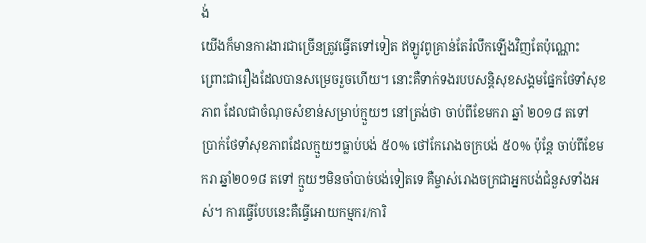ង់
យើងក៏មានការងារជាច្រើនត្រូវធ្វើតទៅទៀត ឥឡូវពូគ្រាន់តែរំលឹកឡើងវិញតែប៉ុណ្ណោះ ព្រោះជារឿងដែលបានសម្រេចរួចហើយ។ នោះគឺទាក់ទងរបបសន្ដិសុខសង្គមផ្នែកថែទាំសុខភាព ដែលជាចំណុចសំខាន់សម្រាប់ក្មួយៗ នៅត្រង់ថា ចាប់ពីខែមករា ឆ្នាំ ២០១៨ តទៅ ប្រាក់ថែទាំសុខភាពដែលក្មួយៗធ្លាប់បង់ ៥០% ថៅកែរោងចក្របង់ ៥០% ប៉ុន្តែ ចាប់ពីខែមករា ឆ្នាំ២០១៨ តទៅ ក្មួយៗមិនចាំបាច់បង់ទៀតទេ គឺម្ចាស់រោងចក្រជាអ្នកបង់ជំនួសទាំងអស់។ ការធ្វើបែបនេះគឺធ្វើអោយកម្មករ/ការិ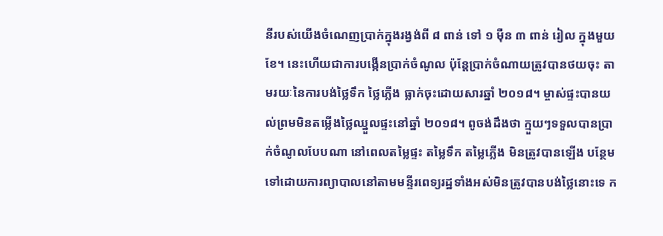នីរបស់យើងចំណេញប្រាក់ក្នុងរង្វង់ពី ៨ ពាន់ ទៅ ១ ម៉ឺន ៣ ពាន់ រៀល ក្នុងមួយខែ។ នេះហើយជាការបង្កើនប្រាក់ចំណូល ប៉ុន្តែប្រាក់ចំណាយត្រូវបានថយចុះ តាមរយៈនៃការបង់ថ្លៃទឹក ថ្លៃភ្លើង ធ្លាក់ចុះដោយសារឆ្នាំ ២០១៨។ ម្ចាស់ផ្ទះបានយល់ព្រមមិនតម្លើងថ្លៃឈ្នួលផ្ទះនៅឆ្នាំ ២០១៨។ ពូចង់ដឹងថា ក្មួយៗទទួលបានប្រាក់ចំណូលបែបណា នៅពេលតម្លៃផ្ទះ តម្លៃទឹក តម្លៃភ្លើង មិនត្រូវបានឡើង បន្ថែមទៅដោយការព្យាបាលនៅតាមមន្ទីរពេទ្យរដ្ឋទាំងអស់មិនត្រូវបានបង់ថ្លៃនោះទេ ក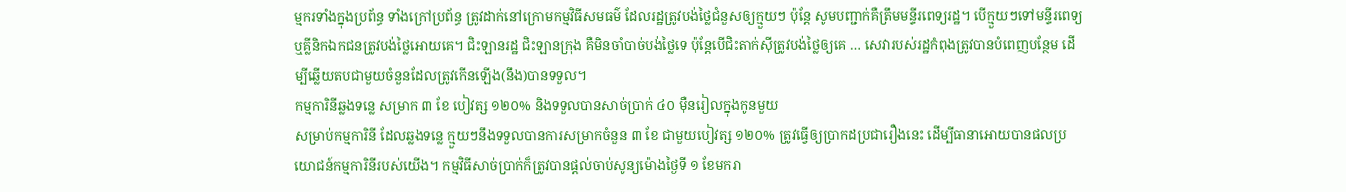ម្មករទាំងក្នុងប្រព័ន្ធ ទាំងក្រៅប្រព័ន្ធ ត្រូវដាក់នៅក្រោមកម្មវិធីសមធម៌ ដែលរដ្ឋត្រូវបង់ថ្លៃជំនួសឲ្យក្មួយៗ ប៉ុន្តែ សូមបញ្ជាក់គឺត្រឹមមន្ទីរពេទ្យរដ្ឋ។ បើក្មួយៗទៅមន្ទីរពេទ្យ ឬគ្លីនិកឯកជនត្រូវបង់ថ្លៃអោយគេ។ ជិះឡានរដ្ឋ ជិះឡានក្រុង គឺមិនចាំបាច់បង់ថ្លៃទេ ប៉ុន្តែបើជិះតាក់ស៊ីត្រូវបង់ថ្លៃឲ្យគេ … សេវារបស់រដ្ឋកំពុងត្រូវបានបំពេញបន្ថែម ដើម្បីឆ្លើយតបជាមួយចំនួនដែលត្រូវកើនឡើង(នឹង)បានទទួល។
កម្មការិនីឆ្លងទន្លេ សម្រាក ៣ ខែ បៀវត្ស ១២០% និងទទួលបានសាច់ប្រាក់ ៤០ ម៉ឺនរៀលក្នុងកូនមួយ
សម្រាប់កម្មការិនី ដែលឆ្លងទន្លេ ក្មួយៗនឹងទទួលបានការសម្រាកចំនួន ៣ ខែ ជាមួយបៀវត្ស ១២០% ត្រូវធ្វើឲ្យប្រាកដប្រជារឿងនេះ ដើម្បីធានាអោយបានផលប្រយោជន៍កម្មការិនីរបស់យើង។ កម្មវិធីសាច់ប្រាក់ក៏ត្រូវបានផ្តល់ចាប់សូន្យម៉ោងថ្ងៃទី ១ ខែមករា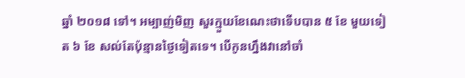ឆ្នាំ ២០១៨ ទៅ។ អម្បាញ់មិញ សួរក្មួយខែណេះថាទើបបាន ៥ ខែ មួយទៀត ៦ ខែ សល់តែប៉ុន្មានថ្ងៃទៀតទេ។ បើកូនហ្នឹងវានៅចាំ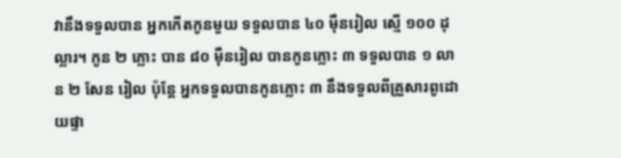វានឹងទទួលបាន អ្នកកើតកូនមួយ ទទួលបាន ៤០ ម៉ឺនរៀល ស្មើ ១០០ ដុល្លារ។ កូន ២ ភ្លោះ បាន ៨០ ម៉ឺនរៀល បានកូនភ្លោះ ៣ ទទួលបាន ១ លាន ២ សែន រៀល ប៉ុន្តែ អ្នកទទួលបានកូនភ្លោះ ៣ នឹងទទួលពីគ្រួសារពូដោយផ្ទា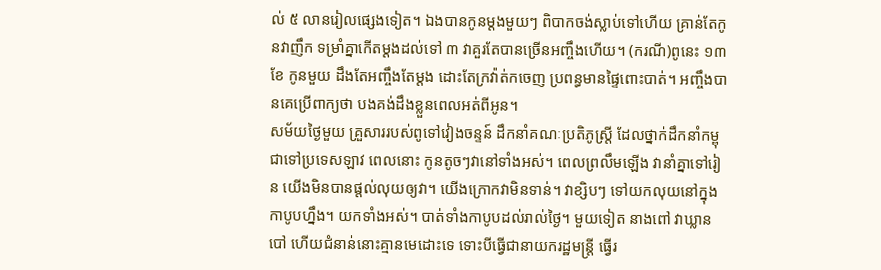ល់ ៥ លានរៀលផ្សេងទៀត។ ឯងបានកូនម្ដងមួយៗ ពិបាកចង់ស្លាប់ទៅហើយ គ្រាន់តែកូនវាញឹក ទម្រាំគ្នាកើតម្ដងដល់ទៅ ៣ វាគួរតែបានច្រើនអញ្ចឹងហើយ។ (ករណី)ពូនេះ ១៣ ខែ កូនមួយ ដឹងតែអញ្ចឹងតែម្ដង ដោះតែក្រវ៉ាត់កចេញ ប្រពន្ធមានផ្ទៃពោះបាត់។ អញ្ចឹងបានគេប្រើពាក្យថា បងគង់ដឹងខ្លួនពេលអត់ពីអូន។
សម័យថ្ងៃមួយ គ្រួសាររបស់ពូទៅវៀងចន្ទន៍ ដឹកនាំគណៈប្រតិភូស្រ្តី ដែលថ្នាក់ដឹកនាំកម្ពុជាទៅប្រទេសឡាវ ពេលនោះ កូនតូចៗវានៅទាំងអស់។ ពេលព្រលឹមឡើង វានាំគ្នាទៅរៀន យើងមិនបានផ្តល់លុយឲ្យវា។ យើងក្រោកវាមិនទាន់។ វាខ្សិបៗ ទៅយកលុយនៅក្នុងកាបូបហ្នឹង។ យកទាំងអស់។ បាត់ទាំងកាបូបដល់រាល់ថ្ងៃ។ មួយទៀត នាងពៅ វាឃ្លានបៅ ហើយជំនាន់នោះគ្មានមេដោះទេ ទោះបីធ្វើជានាយករដ្ឋមន្រ្តី ធ្វើរ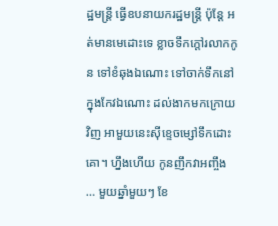ដ្ឋមន្រ្តី ធ្វើឧបនាយករដ្ឋមន្រ្តី ប៉ុន្តែ អត់មានមេដោះទេ ខ្លាចទឹកក្តៅរលាកកូន ទៅខំឆុងឯណោះ ទៅចាក់ទឹកនៅក្នុងកែវឯណោះ ដល់ងាកមកក្រោយវិញ អាមួយនេះស៊ីខ្ទេចម្សៅទឹកដោះគោ។ ហ្នឹងហើយ កូនញឹកវាអញ្ចឹង … មួយឆ្នាំមួយៗ ខែ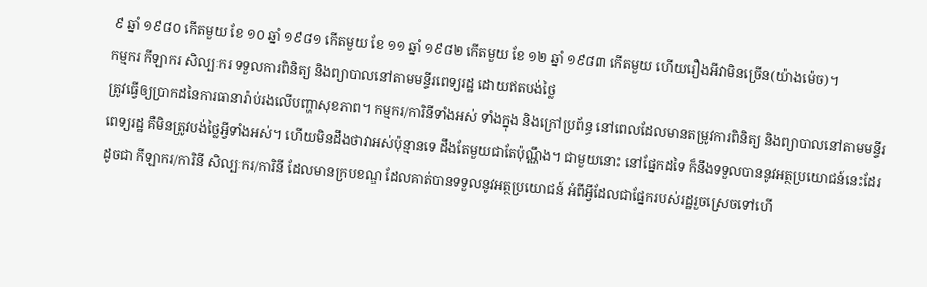៩ ឆ្នាំ ១៩៨០ កើតមួយ ខែ ១០ ឆ្នាំ ១៩៨១ កើតមួយ ខែ ១១ ឆ្នាំ ១៩៨២ កើតមួយ ខែ ១២ ឆ្នាំ ១៩៨៣ កើតមួយ ហើយរឿងអីវាមិនច្រើន(យ៉ាងម៉េច)។
កម្មករ កីឡាករ សិល្បៈករ ទទួលការពិនិត្យ និងព្យាបាលនៅតាមមន្ទីរពេទ្យរដ្ឋ ដោយឥតបង់ថ្លៃ
ត្រូវធ្វើឲ្យប្រាកដនៃការធានារ៉ាប់រងលើបញ្ហាសុខភាព។ កម្មករ/ការិនីទាំងអស់ ទាំងក្នុង និងក្រៅប្រព័ន្ធ នៅពេលដែលមានតម្រូវការពិនិត្យ និងព្យាបាលនៅតាមមន្ទីរពេទ្យរដ្ឋ គឺមិនត្រូវបង់ថ្លៃអ្វីទាំងអស់។ ហើយមិនដឹងថាវាអស់ប៉ុន្មានទេ ដឹងតែមួយជាតែប៉ុណ្ណឹង។ ជាមួយនោះ នៅផ្នែកដទៃ ក៏នឹងទទួលបាននូវអត្ថប្រយោជន៍នេះដែរ ដូចជា កីឡាករ/ការិនី សិល្បៈករ/ការិនី ដែលមានក្របខណ្ឌ ដែលគាត់បានទទួលនូវអត្ថប្រយោជន៍ អំពីអ្វីដែលជាផ្នែករបស់រដ្ឋរួចស្រេចទៅហើ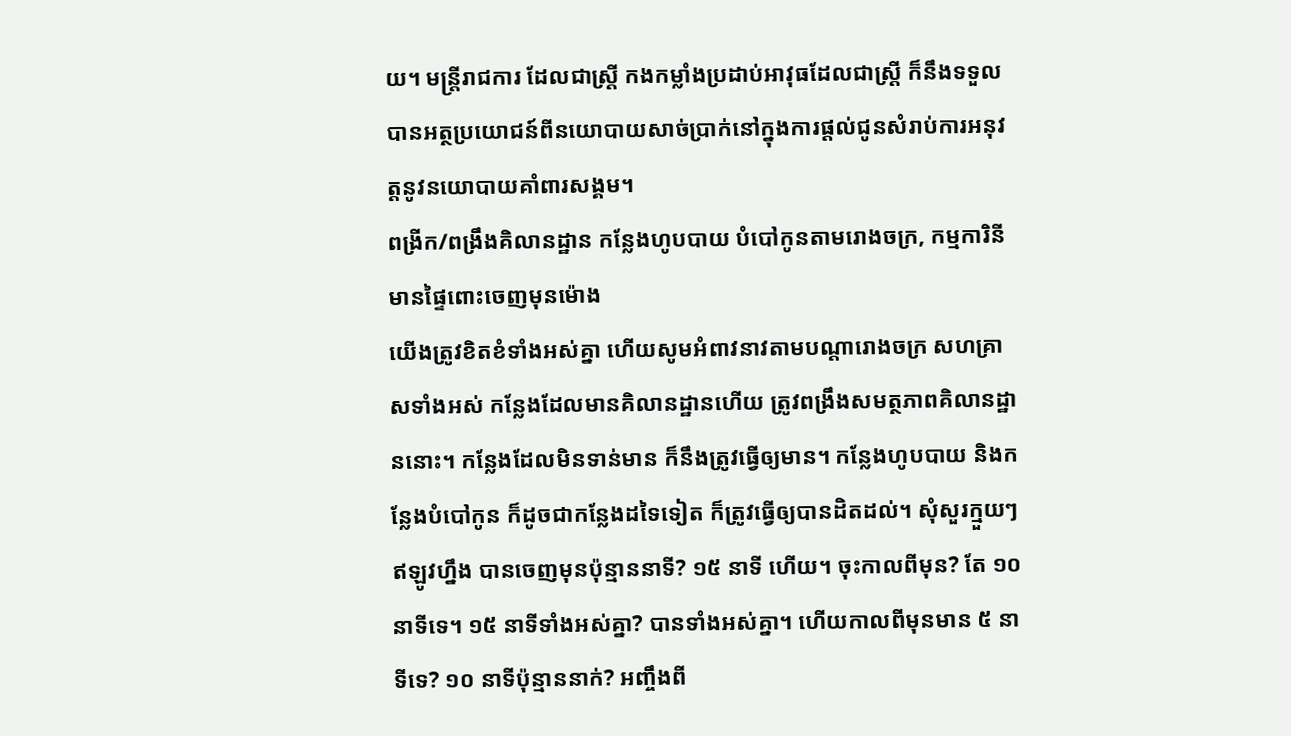យ។ មន្រ្តីរាជការ ដែលជាស្រ្តី កងកម្លាំងប្រដាប់អាវុធដែលជាស្រ្តី ក៏នឹងទទួលបានអត្ថប្រយោជន៍ពីនយោបាយសាច់ប្រាក់នៅក្នុងការផ្តល់ជូនសំរាប់ការអនុវត្តនូវនយោបាយគាំពារសង្គម។
ពង្រីក/ពង្រឹងគិលានដ្ឋាន កន្លែងហូបបាយ បំបៅកូនតាមរោងចក្រ, កម្មការិនីមានផ្ទៃពោះចេញមុនម៉ោង
យើងត្រូវខិតខំទាំងអស់គ្នា ហើយសូមអំពាវនាវតាមបណ្តារោងចក្រ សហគ្រាសទាំងអស់ កន្លែងដែលមានគិលានដ្ឋានហើយ ត្រូវពង្រឹងសមត្ថភាពគិលានដ្ឋាននោះ។ កន្លែងដែលមិនទាន់មាន ក៏នឹងត្រូវធ្វើឲ្យមាន។ កន្លែងហូបបាយ និងកន្លែងបំបៅកូន ក៏ដូចជាកន្លែងដទៃទៀត ក៏ត្រូវធ្វើឲ្យបានដិតដល់។ សុំសួរក្មួយៗ ឥឡូវហ្នឹង បានចេញមុនប៉ុន្មាននាទី? ១៥ នាទី ហើយ។ ចុះកាលពីមុន? តែ ១០ នាទីទេ។ ១៥ នាទីទាំងអស់គ្នា? បានទាំងអស់គ្នា។ ហើយកាលពីមុនមាន ៥ នាទីទេ? ១០ នាទីប៉ុន្មាននាក់? អញ្ចឹងពី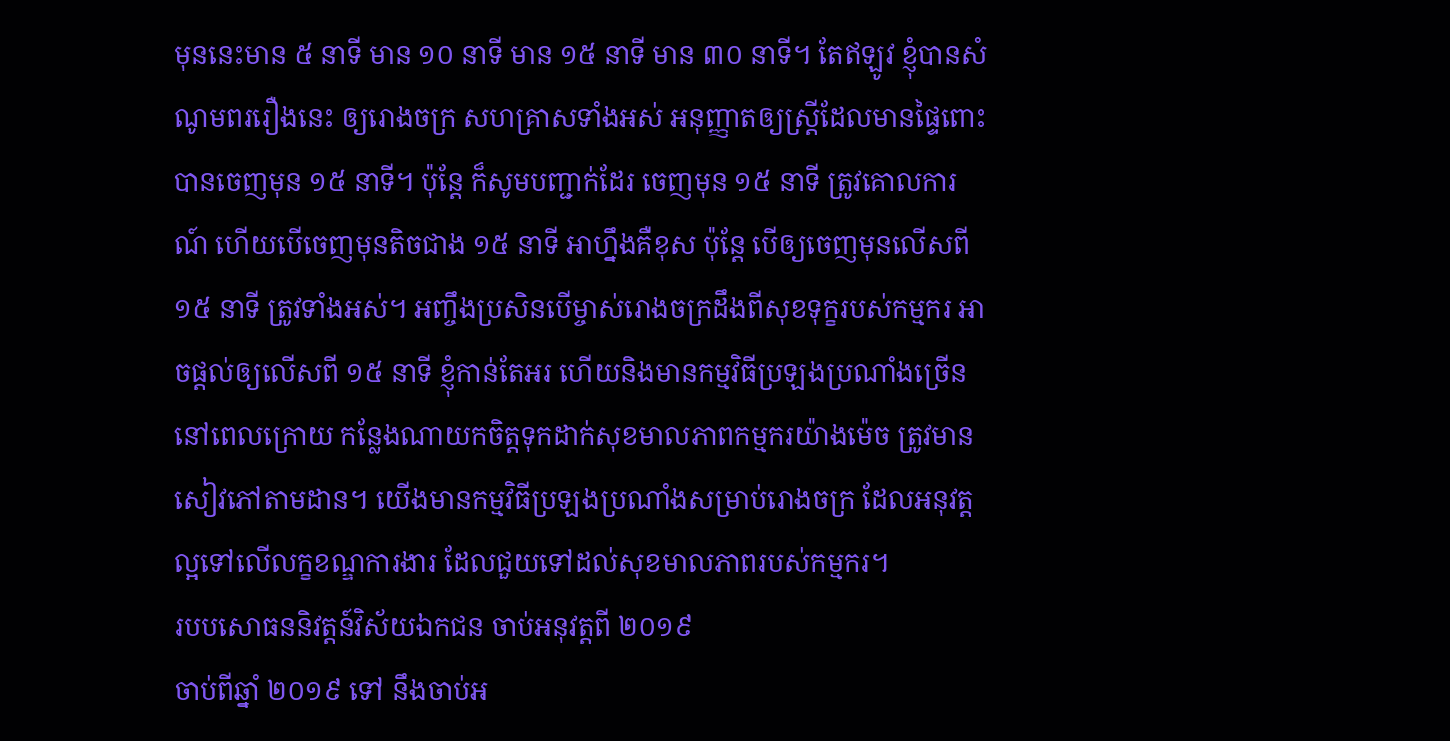មុននេះមាន ៥ នាទី មាន ១០ នាទី មាន ១៥ នាទី មាន ៣០ នាទី។ តែឥឡូវ ខ្ញុំបានសំណូមពររឿងនេះ ឲ្យរោងចក្រ សហគ្រាសទាំងអស់ អនុញ្ញាតឲ្យស្រ្តីដែលមានផ្ទៃពោះបានចេញមុន ១៥ នាទី។ ប៉ុន្តែ ក៏សូមបញ្ជាក់ដែរ ចេញមុន ១៥ នាទី ត្រូវគោលការណ៍ ហើយបើចេញមុនតិចជាង ១៥ នាទី អាហ្នឹងគឺខុស ប៉ុន្តែ បើឲ្យចេញមុនលើសពី ១៥ នាទី ត្រូវទាំងអស់។ អញ្ចឹងប្រសិនបើម្ចាស់រោងចក្រដឹងពីសុខទុក្ខរបស់កម្មករ អាចផ្តល់ឲ្យលើសពី ១៥ នាទី ខ្ញុំកាន់តែអរ ហើយនិងមានកម្មវិធីប្រឡងប្រណាំងច្រើននៅពេលក្រោយ កន្លែងណាយកចិត្តទុកដាក់សុខមាលភាពកម្មករយ៉ាងម៉េច ត្រូវមានសៀវភៅតាមដាន។ យើងមានកម្មវិធីប្រឡងប្រណាំងសម្រាប់រោងចក្រ ដែលអនុវត្តល្អទៅលើលក្ខខណ្ឌការងារ ដែលជួយទៅដល់សុខមាលភាពរបស់កម្មករ។
របបសោធននិវត្តន៍វិស័យឯកជន ចាប់អនុវត្តពី ២០១៩
ចាប់ពីឆ្នាំ ២០១៩ ទៅ នឹងចាប់អ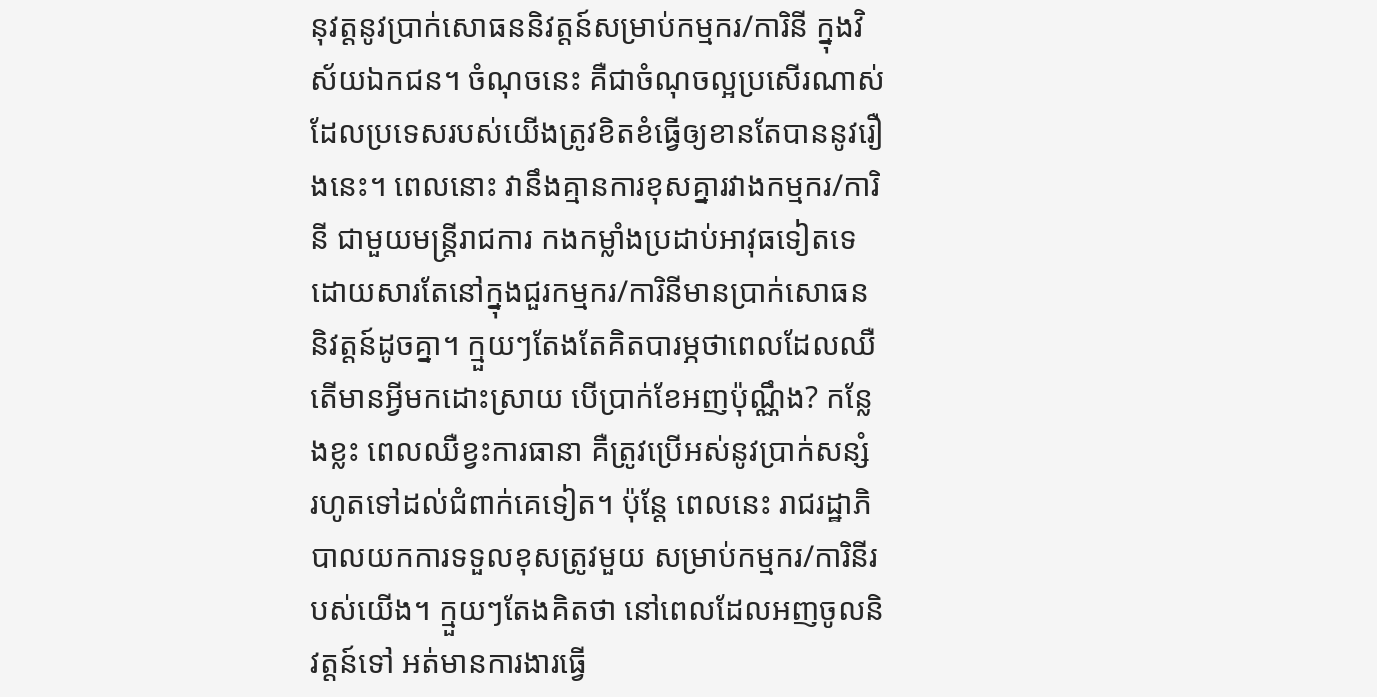នុវត្តនូវប្រាក់សោធននិវត្តន៍សម្រាប់កម្មករ/ការិនី ក្នុងវិស័យឯកជន។ ចំណុចនេះ គឺជាចំណុចល្អប្រសើរណាស់ ដែលប្រទេសរបស់យើងត្រូវខិតខំធ្វើឲ្យខានតែបាននូវរឿងនេះ។ ពេលនោះ វានឹងគ្មានការខុសគ្នារវាងកម្មករ/ការិនី ជាមួយមន្រ្តីរាជការ កងកម្លាំងប្រដាប់អាវុធទៀតទេដោយសារតែនៅក្នុងជួរកម្មករ/ការិនីមានប្រាក់សោធននិវត្តន៍ដូចគ្នា។ ក្មួយៗតែងតែគិតបារម្ភថាពេលដែលឈឺ តើមានអ្វីមកដោះស្រាយ បើប្រាក់ខែអញប៉ុណ្ណឹង? កន្លែងខ្លះ ពេលឈឺខ្វះការធានា គឺត្រូវប្រើអស់នូវប្រាក់សន្សំ រហូតទៅដល់ជំពាក់គេទៀត។ ប៉ុន្តែ ពេលនេះ រាជរដ្ឋាភិបាលយកការទទួលខុសត្រូវមួយ សម្រាប់កម្មករ/ការិនីរបស់យើង។ ក្មួយៗតែងគិតថា នៅពេលដែលអញចូលនិវត្តន៍ទៅ អត់មានការងារធ្វើ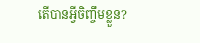តើបានអ្វីចិញ្ចឹមខ្លួន?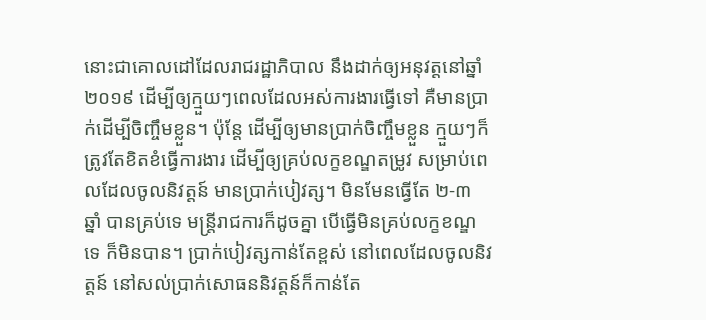នោះជាគោលដៅដែលរាជរដ្ឋាភិបាល នឹងដាក់ឲ្យអនុវត្តនៅឆ្នាំ ២០១៩ ដើម្បីឲ្យក្មួយៗពេលដែលអស់ការងារធ្វើទៅ គឺមានប្រាក់ដើម្បីចិញ្ចឹមខ្លួន។ ប៉ុន្តែ ដើម្បីឲ្យមានប្រាក់ចិញ្ចឹមខ្លួន ក្មួយៗក៏ត្រូវតែខិតខំធ្វើការងារ ដើម្បីឲ្យគ្រប់លក្ខខណ្ឌតម្រូវ សម្រាប់ពេលដែលចូលនិវត្តន៍ មានប្រាក់បៀវត្ស។ មិនមែនធ្វើតែ ២-៣ ឆ្នាំ បានគ្រប់ទេ មន្រ្តីរាជការក៏ដូចគ្នា បើធ្វើមិនគ្រប់លក្ខខណ្ឌទេ ក៏មិនបាន។ ប្រាក់បៀវត្សកាន់តែខ្ពស់ នៅពេលដែលចូលនិវត្តន៍ នៅសល់ប្រាក់សោធននិវត្តន៍ក៏កាន់តែ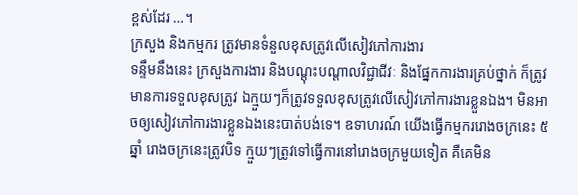ខ្ពស់ដែរ …។
ក្រសួង និងកម្មករ ត្រូវមានទំនួលខុសត្រូវលើសៀវភៅការងារ
ទន្ទឹមនឹងនេះ ក្រសួងការងារ និងបណ្តុះបណ្តាលវិជ្ជាជីវៈ និងផ្នែកការងារគ្រប់ថ្នាក់ ក៏ត្រូវមានការទទួលខុសត្រូវ ឯក្មួយៗក៏ត្រូវទទួលខុសត្រូវលើសៀវភៅការងារខ្លួនឯង។ មិនអាចឲ្យសៀវភៅការងារខ្លួនឯងនេះបាត់បង់ទេ។ ឧទាហរណ៍ យើងធ្វើកម្មកររោងចក្រនេះ ៥ ឆ្នាំ រោងចក្រនេះត្រូវបិទ ក្មួយៗត្រូវទៅធ្វើការនៅរោងចក្រមួយទៀត គឺគេមិន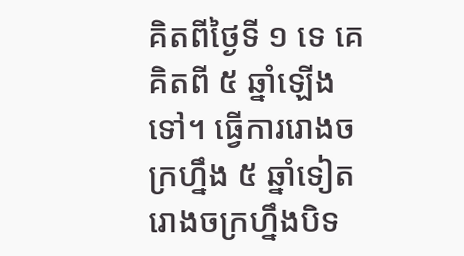គិតពីថ្ងៃទី ១ ទេ គេគិតពី ៥ ឆ្នាំឡើងទៅ។ ធ្វើការរោងចក្រហ្នឹង ៥ ឆ្នាំទៀត រោងចក្រហ្នឹងបិទ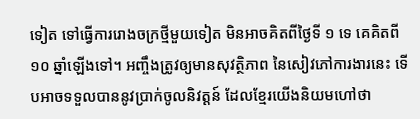ទៀត ទៅធ្វើការរោងចក្រថ្មីមួយទៀត មិនអាចគិតពីថ្ងៃទី ១ ទេ គេគិតពី ១០ ឆ្នាំឡើងទៅ។ អញ្ចឹងត្រូវឲ្យមានសុវត្ថិភាព នៃសៀវភៅការងារនេះ ទើបអាចទទួលបាននូវប្រាក់ចូលនិវត្តន៍ ដែលខ្មែរយើងនិយមហៅថា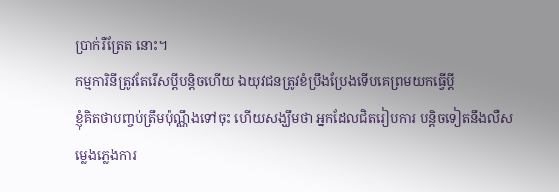ប្រាក់រឺត្រែត នោះ។
កម្មការិនីត្រូវតែរើសប្តីបន្តិចហើយ ឯយុវជនត្រូវខំប្រឹងប្រែងទើបគេព្រមយកធ្វើប្តី
ខ្ញុំគិតថាបញ្ចប់ត្រឹមប៉ុណ្ណឹងទៅចុះ ហើយសង្ឃឹមថា អ្នកដែលជិតរៀបការ បន្តិចទៀតនឹងលឺសម្លេងភ្លេងការ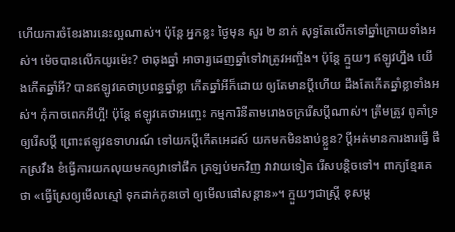ហើយការចំខែរងារនេះល្អណាស់។ ប៉ុន្តែ អ្នកខ្លះ ថ្ងៃមុន សួរ ២ នាក់ សុទ្ធតែលើកទៅឆ្នាំក្រោយទាំងអស់។ ម៉េចបានលើកយូរម៉េះ? ថាឆុងឆ្នាំ អាចារ្យដេញឆ្នាំទៅវាត្រូវអញ្ចឹង។ ប៉ុន្តែ ក្មួយៗ ឥឡូវហ្នឹង យើងកើតឆ្នាំអី? បានឥឡូវគេថាប្រពន្ធឆ្នាំខ្លា កើតឆ្នាំអីក៏ដោយ ឲ្យតែមានប្តីហើយ ដឹងតែកើតឆ្នាំខ្លាទាំងអស់។ កុំកាចពេកអីហ្អី! ប៉ុន្តែ ឥឡូវគេថាអញ្ចេះ កម្មការិនីតាមរោងចក្ររើសប្តីណាស់។ ត្រឹមត្រូវ ពូគាំទ្រឲ្យរើសប្តី ព្រោះឥឡូវឧទាហរណ៍ ទៅយកប្តីកើតអេដស៍ យកមកមិនងាប់ខ្លួន? ប្តីអត់មានការងារធ្វើ ផឹកស្រវឹង ខំធ្វើការយកលុយមកឲ្យវាទៅផឹក ត្រឡប់មកវិញ វាវាយទៀត រើសបន្តិចទៅ។ ពាក្យខ្មែរគេថា «ធ្វើស្រែឲ្យមើលស្មៅ ទុកដាក់កូនចៅ ឲ្យមើលផៅសន្តាន»។ ក្មួយៗជាស្រ្តី ខុសម្ត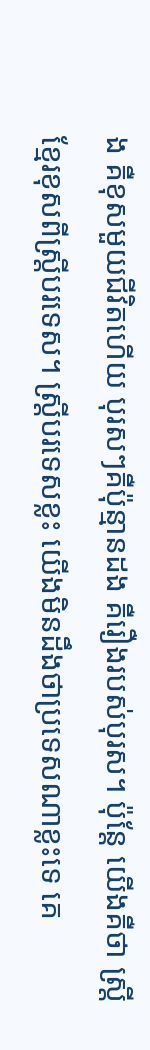ង គឺខុសមួយជីវិតហើយ បុរសៗគឺប៉ុន្មានដង គឺរឿងរបស់បុរស។ ប៉ុន្តែ យើងគឺថា ស្រ្តីខ្មែរខុសពីស្រ្តីបរទេស។ ស្ត្រីបរទេសខ្លះ យើងមិនដឹងថាប្រទេសណាខ្លះទេ គេ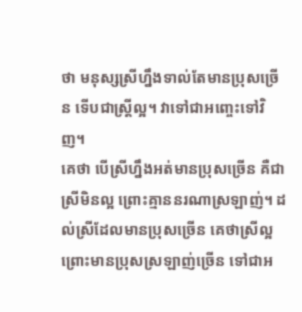ថា មនុស្សស្រីហ្នឹងទាល់តែមានប្រុសច្រើន ទើបជាស្រ្តីល្អ។ វាទៅជាអញ្ចេះទៅវិញ។
គេថា បើស្រីហ្នឹងអត់មានប្រុសច្រើន គឺជាស្រីមិនល្អ ព្រោះគ្មាននរណាស្រឡាញ់។ ដល់ស្រីដែលមានប្រុសច្រើន គេថាស្រីល្អ ព្រោះមានប្រុសស្រឡាញ់ច្រើន ទៅជាអ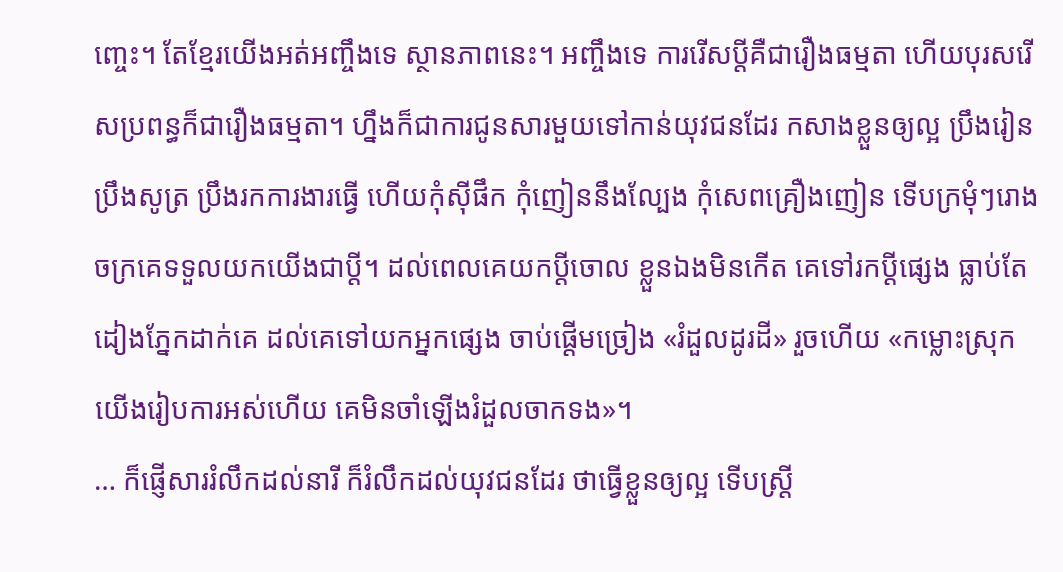ញ្ចេះ។ តែខ្មែរយើងអត់អញ្ចឹងទេ ស្ថានភាពនេះ។ អញ្ចឹងទេ ការរើសប្តីគឺជារឿងធម្មតា ហើយបុរសរើសប្រពន្ធក៏ជារឿងធម្មតា។ ហ្នឹងក៏ជាការជូនសារមួយទៅកាន់យុវជនដែរ កសាងខ្លួនឲ្យល្អ ប្រឹងរៀន ប្រឹងសូត្រ ប្រឹងរកការងារធ្វើ ហើយកុំស៊ីផឹក កុំញៀននឹងល្បែង កុំសេពគ្រឿងញៀន ទើបក្រមុំៗរោងចក្រគេទទួលយកយើងជាប្តី។ ដល់ពេលគេយកប្តីចោល ខ្លួនឯងមិនកើត គេទៅរកប្តីផ្សេង ធ្លាប់តែដៀងភ្នែកដាក់គេ ដល់គេទៅយកអ្នកផ្សេង ចាប់ផ្តើមច្រៀង «រំដួលដូរដី» រួចហើយ «កម្លោះស្រុកយើងរៀបការអស់ហើយ គេមិនចាំឡើងរំដួលចាកទង»។
… ក៏ផ្ញើសាររំលឹកដល់នារី ក៏រំលឹកដល់យុវជនដែរ ថាធ្វើខ្លួនឲ្យល្អ ទើបស្ត្រី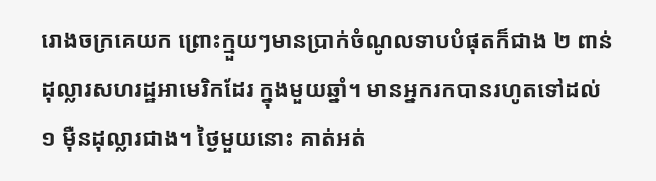រោងចក្រគេយក ព្រោះក្មួយៗមានប្រាក់ចំណូលទាបបំផុតក៏ជាង ២ ពាន់ដុល្លារសហរដ្ឋអាមេរិកដែរ ក្នុងមួយឆ្នាំ។ មានអ្នករកបានរហូតទៅដល់ ១ ម៉ឺនដុល្លារជាង។ ថ្ងៃមួយនោះ គាត់អត់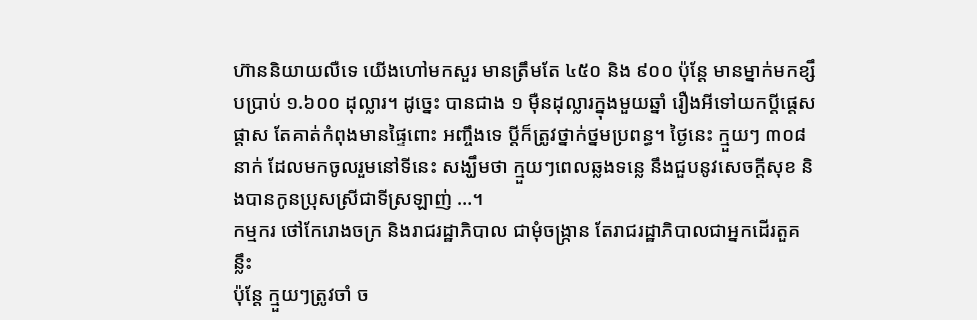ហ៊ាននិយាយលឺទេ យើងហៅមកសួរ មានត្រឹមតែ ៤៥០ និង ៩០០ ប៉ុន្តែ មានម្នាក់មកខ្សឹបប្រាប់ ១.៦០០ ដុល្លារ។ ដូច្នេះ បានជាង ១ ម៉ឺនដុល្លារក្នុងមួយឆ្នាំ រឿងអីទៅយកប្តីផ្តេសផ្តាស តែគាត់កំពុងមានផ្ទៃពោះ អញ្ចឹងទេ ប្តីក៏ត្រូវថ្នាក់ថ្នមប្រពន្ធ។ ថ្ងៃនេះ ក្មួយៗ ៣០៨ នាក់ ដែលមកចូលរួមនៅទីនេះ សង្ឃឹមថា ក្មួយៗពេលឆ្លងទន្លេ នឹងជួបនូវសេចក្តីសុខ និងបានកូនប្រុសស្រីជាទីស្រឡាញ់ …។
កម្មករ ថៅកែរោងចក្រ និងរាជរដ្ឋាភិបាល ជាមុំចង្រ្កាន តែរាជរដ្ឋាភិបាលជាអ្នកដើរតួគន្លឹះ
ប៉ុន្តែ ក្មួយៗត្រូវចាំ ច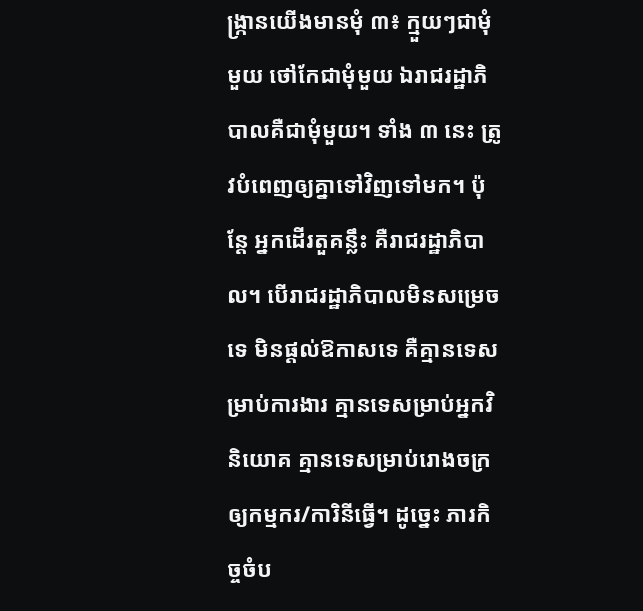ង្ក្រានយើងមានមុំ ៣៖ ក្មួយៗជាមុំមួយ ថៅកែជាមុំមួយ ឯរាជរដ្ឋាភិបាលគឺជាមុំមួយ។ ទាំង ៣ នេះ ត្រូវបំពេញឲ្យគ្នាទៅវិញទៅមក។ ប៉ុន្តែ អ្នកដើរតួគន្លឹះ គឺរាជរដ្ឋាភិបាល។ បើរាជរដ្ឋាភិបាលមិនសម្រេចទេ មិនផ្តល់ឱកាសទេ គឺគ្មានទេសម្រាប់ការងារ គ្មានទេសម្រាប់អ្នកវិនិយោគ គ្មានទេសម្រាប់រោងចក្រឲ្យកម្មករ/ការិនីធ្វើ។ ដូច្នេះ ភារកិច្ចចំប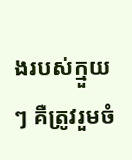ងរបស់ក្មួយៗ គឺត្រូវរួមចំ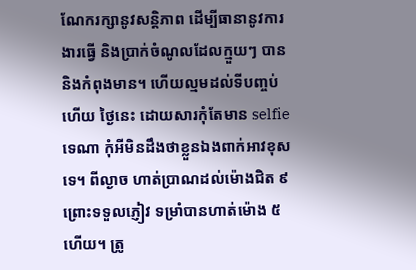ណែករក្សានូវសន្តិភាព ដើម្បីធានានូវការងារធ្វើ និងប្រាក់ចំណូលដែលក្មួយៗ បាន និងកំពុងមាន។ ហើយល្មមដល់ទីបញ្ចប់ហើយ ថ្ងៃនេះ ដោយសារកុំតែមាន selfie ទេណា កុំអីមិនដឹងថាខ្លួនឯងពាក់អាវខុសទេ។ ពីល្ងាច ហាត់ប្រាណដល់ម៉ោងជិត ៩ ព្រោះទទួលភ្ញៀវ ទម្រាំបានហាត់ម៉ោង ៥ ហើយ។ ត្រូ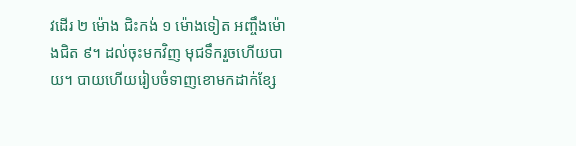វដើរ ២ ម៉ោង ជិះកង់ ១ ម៉ោងទៀត អញ្ចឹងម៉ោងជិត ៩។ ដល់ចុះមកវិញ មុជទឹករួចហើយបាយ។ បាយហើយរៀបចំទាញខោមកដាក់ខ្សែ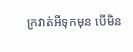ក្រវាត់អីទុកមុន បើមិន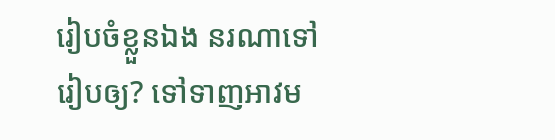រៀបចំខ្លួនឯង នរណាទៅរៀបឲ្យ? ទៅទាញអាវម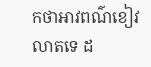កថាអាវពណ៌ខៀវលាតទេ ដ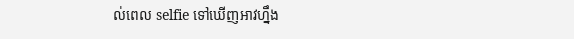ល់ពេល selfie ទៅឃើញអាវហ្នឹង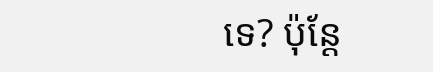ទេ? ប៉ុន្តែ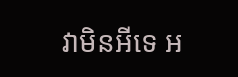វាមិនអីទេ អ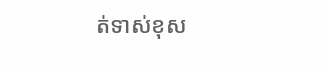ត់ទាស់ខុស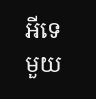អីទេ មួយ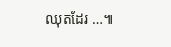ឈុតដែរ …៕